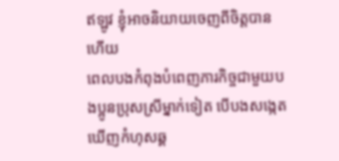ឥឡូវ ខ្ញុំអាចនិយាយចេញពីចិត្តបានហើយ
ពេលបងកំពុងបំពេញភារកិច្ចជាមួយបងប្អូនប្រុសស្រីម្នាក់ទៀត បើបងសង្កេតឃើញកំហុសឆ្គ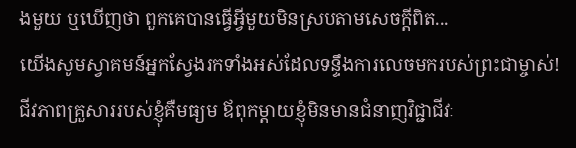ងមួយ ឬឃើញថា ពួកគេបានធ្វើអ្វីមួយមិនស្របតាមសេចក្តីពិត...
យើងសូមស្វាគមន៍អ្នកស្វែងរកទាំងអស់ដែលទន្ទឹងការលេចមករបស់ព្រះជាម្ចាស់!
ជីវភាពគ្រួសាររបស់ខ្ញុំគឺមធ្យម ឪពុកម្តាយខ្ញុំមិនមានជំនាញវិជ្ជាជីវៈ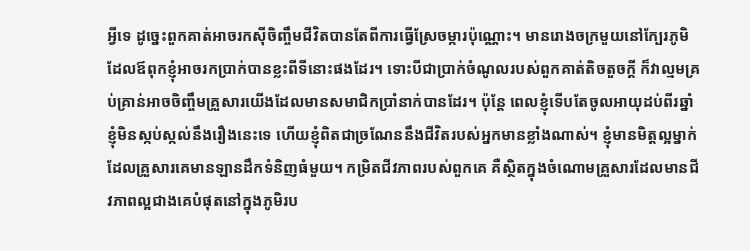អ្វីទេ ដូច្នេះពួកគាត់អាចរកស៊ីចិញ្ចឹមជីវិតបានតែពីការធ្វើស្រែចម្ការប៉ុណ្ណោះ។ មានរោងចក្រមួយនៅក្បែរភូមិ ដែលឪពុកខ្ញុំអាចរកប្រាក់បានខ្លះពីទីនោះផងដែរ។ ទោះបីជាប្រាក់ចំណូលរបស់ពួកគាត់តិចតួចក្តី ក៏វាល្មមគ្រប់គ្រាន់អាចចិញ្ចឹមគ្រួសារយើងដែលមានសមាជិកប្រាំនាក់បានដែរ។ ប៉ុន្តែ ពេលខ្ញុំទើបតែចូលអាយុដប់ពីរឆ្នាំ ខ្ញុំមិនស្កប់ស្កល់នឹងរឿងនេះទេ ហើយខ្ញុំពិតជាច្រណែននឹងជីវិតរបស់អ្នកមានខ្លាំងណាស់។ ខ្ញុំមានមិត្តល្អម្នាក់ ដែលគ្រួសារគេមានឡានដឹកទំនិញធំមួយ។ កម្រិតជីវភាពរបស់ពួកគេ គឺស្ថិតក្នុងចំណោមគ្រួសារដែលមានជីវភាពល្អជាងគេបំផុតនៅក្នុងភូមិរប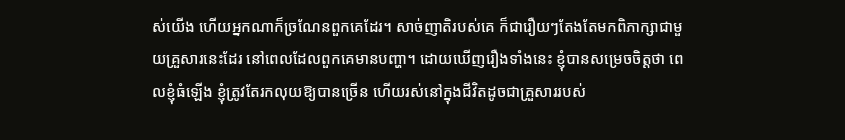ស់យើង ហើយអ្នកណាក៏ច្រណែនពួកគេដែរ។ សាច់ញាតិរបស់គេ ក៏ជារឿយៗតែងតែមកពិភាក្សាជាមួយគ្រួសារនេះដែរ នៅពេលដែលពួកគេមានបញ្ហា។ ដោយឃើញរឿងទាំងនេះ ខ្ញុំបានសម្រេចចិត្តថា ពេលខ្ញុំធំឡើង ខ្ញុំត្រូវតែរកលុយឱ្យបានច្រើន ហើយរស់នៅក្នុងជីវិតដូចជាគ្រួសាររបស់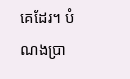គេដែរ។ បំណងប្រា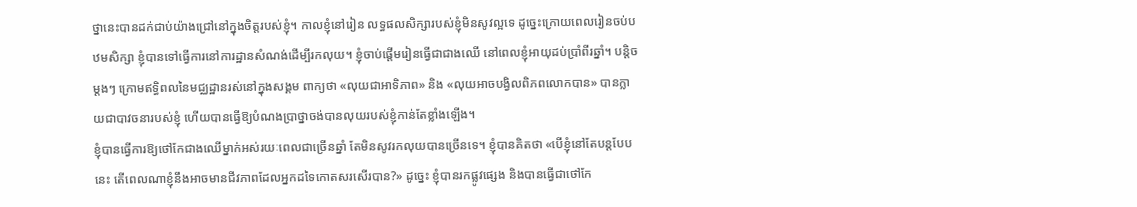ថ្នានេះបានដក់ជាប់យ៉ាងជ្រៅនៅក្នុងចិត្តរបស់ខ្ញុំ។ កាលខ្ញុំនៅរៀន លទ្ធផលសិក្សារបស់ខ្ញុំមិនសូវល្អទេ ដូច្នេះក្រោយពេលរៀនចប់បឋមសិក្សា ខ្ញុំបានទៅធ្វើការនៅការដ្ឋានសំណង់ដើម្បីរកលុយ។ ខ្ញុំចាប់ផ្តើមរៀនធ្វើជាជាងឈើ នៅពេលខ្ញុំអាយុដប់ប្រាំពីរឆ្នាំ។ បន្តិចម្ដងៗ ក្រោមឥទ្ធិពលនៃមជ្ឈដ្ឋានរស់នៅក្នុងសង្គម ពាក្យថា «លុយជាអាទិភាព» និង «លុយអាចបង្វិលពិភពលោកបាន» បានក្លាយជាបាវចនារបស់ខ្ញុំ ហើយបានធ្វើឱ្យបំណងប្រាថ្នាចង់បានលុយរបស់ខ្ញុំកាន់តែខ្លាំងឡើង។
ខ្ញុំបានធ្វើការឱ្យថៅកែជាងឈើម្នាក់អស់រយៈពេលជាច្រើនឆ្នាំ តែមិនសូវរកលុយបានច្រើនទេ។ ខ្ញុំបានគិតថា «បើខ្ញុំនៅតែបន្តបែបនេះ តើពេលណាខ្ញុំនឹងអាចមានជីវភាពដែលអ្នកដទៃកោតសរសើរបាន?» ដូច្នេះ ខ្ញុំបានរកផ្លូវផ្សេង និងបានធ្វើជាថៅកែ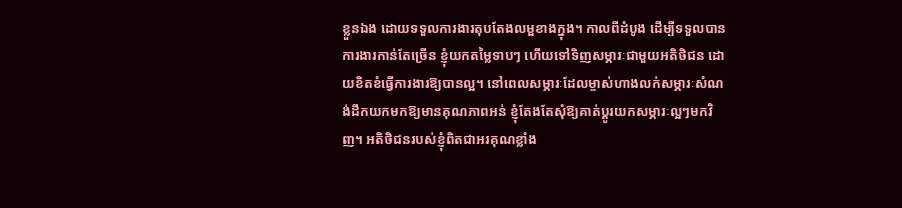ខ្លួនឯង ដោយទទួលការងារតុបតែងលម្អខាងក្នុង។ កាលពីដំបូង ដើម្បីទទួលបានការងារកាន់តែច្រើន ខ្ញុំយកតម្លៃទាបៗ ហើយទៅទិញសម្ភារៈជាមួយអតិថិជន ដោយខិតខំធ្វើការងារឱ្យបានល្អ។ នៅពេលសម្ភារៈដែលម្ចាស់ហាងលក់សម្ភារៈសំណង់ដឹកយកមកឱ្យមានគុណភាពអន់ ខ្ញុំតែងតែសុំឱ្យគាត់ប្តូរយកសម្ភារៈល្អៗមកវិញ។ អតិថិជនរបស់ខ្ញុំពិតជាអរគុណខ្លាំង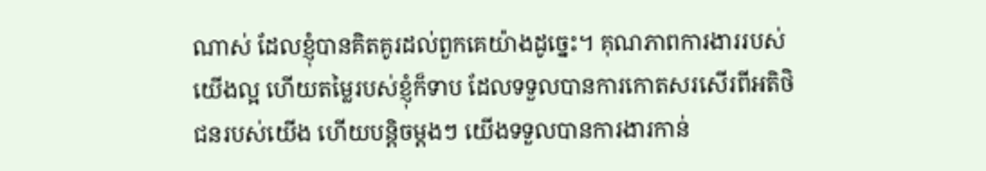ណាស់ ដែលខ្ញុំបានគិតគូរដល់ពួកគេយ៉ាងដូច្នេះ។ គុណភាពការងាររបស់យើងល្អ ហើយតម្លៃរបស់ខ្ញុំក៏ទាប ដែលទទួលបានការកោតសរសើរពីអតិថិជនរបស់យើង ហើយបន្តិចម្តងៗ យើងទទួលបានការងារកាន់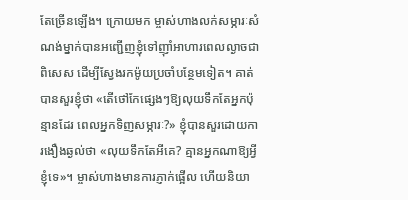តែច្រើនឡើង។ ក្រោយមក ម្ចាស់ហាងលក់សម្ភារៈសំណង់ម្នាក់បានអញ្ជើញខ្ញុំទៅញ៉ាំអាហារពេលល្ងាចជាពិសេស ដើម្បីស្វែងរកម៉ូយប្រចាំបន្ថែមទៀត។ គាត់បានសួរខ្ញុំថា «តើថៅកែផ្សេងៗឱ្យលុយទឹកតែអ្នកប៉ុន្មានដែរ ពេលអ្នកទិញសម្ភារៈ?» ខ្ញុំបានសួរដោយការងឿងឆ្ងល់ថា «លុយទឹកតែអីគេ? គ្មានអ្នកណាឱ្យអ្វីខ្ញុំទេ»។ ម្ចាស់ហាងមានការភ្ញាក់ផ្អើល ហើយនិយា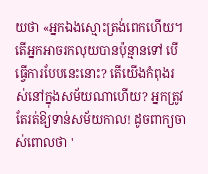យថា «អ្នកឯងស្មោះត្រង់ពេកហើយ។ តើអ្នកអាចរកលុយបានប៉ុន្មានទៅ បើធ្វើការបែបនេះនោះ? តើយើងកំពុងរស់នៅក្នុងសម័យណាហើយ? អ្នកត្រូវតែរត់ឱ្យទាន់សម័យកាល! ដូចពាក្យចាស់ពោលថា '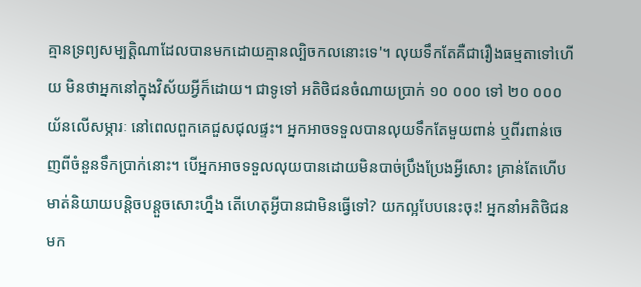គ្មានទ្រព្យសម្បត្តិណាដែលបានមកដោយគ្មានល្បិចកលនោះទេ'។ លុយទឹកតែគឺជារឿងធម្មតាទៅហើយ មិនថាអ្នកនៅក្នុងវិស័យអ្វីក៏ដោយ។ ជាទូទៅ អតិថិជនចំណាយប្រាក់ ១០ ០០០ ទៅ ២០ ០០០ យ័នលើសម្ភារៈ នៅពេលពួកគេជួសជុលផ្ទះ។ អ្នកអាចទទួលបានលុយទឹកតែមួយពាន់ ឬពីរពាន់ចេញពីចំនួនទឹកប្រាក់នោះ។ បើអ្នកអាចទទួលលុយបានដោយមិនបាច់ប្រឹងប្រែងអ្វីសោះ គ្រាន់តែហើបមាត់និយាយបន្តិចបន្តួចសោះហ្នឹង តើហេតុអ្វីបានជាមិនធ្វើទៅ? យកល្អបែបនេះចុះ! អ្នកនាំអតិថិជនមក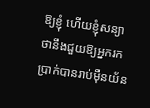ឱ្យខ្ញុំ ហើយខ្ញុំសន្យាថានឹងជួយឱ្យអ្នករកប្រាក់បានរាប់ម៉ឺនយ័ន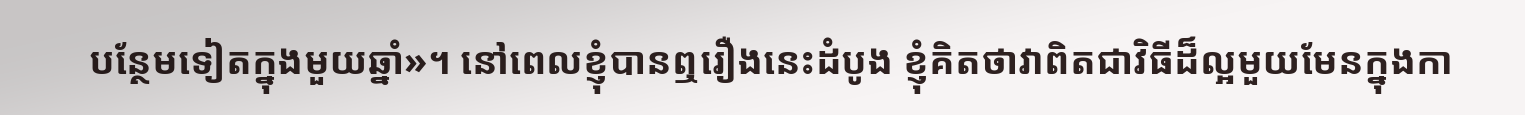បន្ថែមទៀតក្នុងមួយឆ្នាំ»។ នៅពេលខ្ញុំបានឮរឿងនេះដំបូង ខ្ញុំគិតថាវាពិតជាវិធីដ៏ល្អមួយមែនក្នុងកា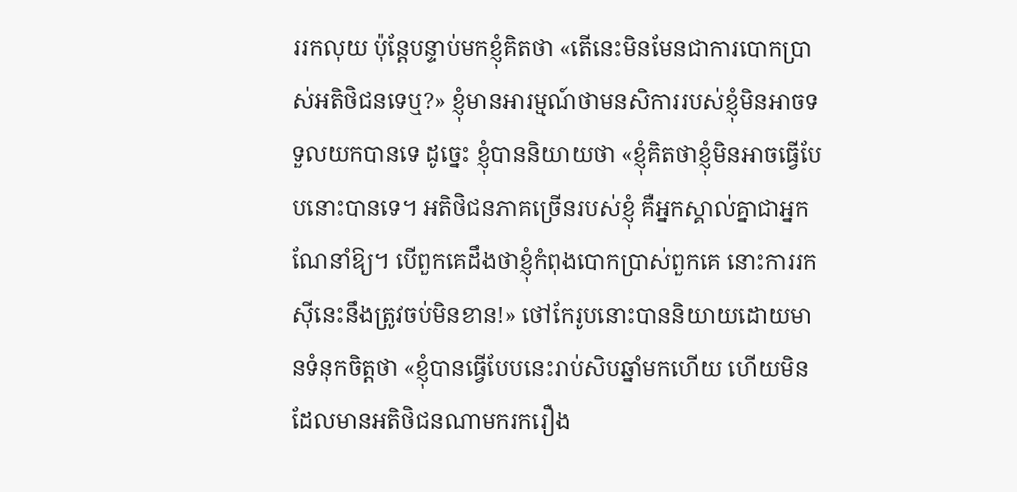ររកលុយ ប៉ុន្តែបន្ទាប់មកខ្ញុំគិតថា «តើនេះមិនមែនជាការបោកប្រាស់អតិថិជនទេឬ?» ខ្ញុំមានអារម្មណ៍ថាមនសិការរបស់ខ្ញុំមិនអាចទទួលយកបានទេ ដូច្នេះ ខ្ញុំបាននិយាយថា «ខ្ញុំគិតថាខ្ញុំមិនអាចធ្វើបែបនោះបានទេ។ អតិថិជនភាគច្រើនរបស់ខ្ញុំ គឺអ្នកស្គាល់គ្នាជាអ្នកណែនាំឱ្យ។ បើពួកគេដឹងថាខ្ញុំកំពុងបោកប្រាស់ពួកគេ នោះការរកស៊ីនេះនឹងត្រូវចប់មិនខាន!» ថៅកែរូបនោះបាននិយាយដោយមានទំនុកចិត្តថា «ខ្ញុំបានធ្វើបែបនេះរាប់សិបឆ្នាំមកហើយ ហើយមិនដែលមានអតិថិជនណាមករករឿង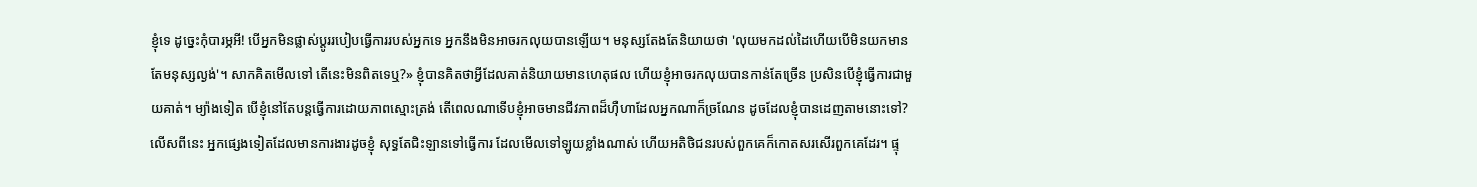ខ្ញុំទេ ដូច្នេះកុំបារម្ភអី! បើអ្នកមិនផ្លាស់ប្ដូររបៀបធ្វើការរបស់អ្នកទេ អ្នកនឹងមិនអាចរកលុយបានឡើយ។ មនុស្សតែងតែនិយាយថា 'លុយមកដល់ដៃហើយបើមិនយកមានតែមនុស្សល្ងង់'។ សាកគិតមើលទៅ តើនេះមិនពិតទេឬ?» ខ្ញុំបានគិតថាអ្វីដែលគាត់និយាយមានហេតុផល ហើយខ្ញុំអាចរកលុយបានកាន់តែច្រើន ប្រសិនបើខ្ញុំធ្វើការជាមួយគាត់។ ម្យ៉ាងទៀត បើខ្ញុំនៅតែបន្តធ្វើការដោយភាពស្មោះត្រង់ តើពេលណាទើបខ្ញុំអាចមានជីវភាពដ៏ហ៊ឺហាដែលអ្នកណាក៏ច្រណែន ដូចដែលខ្ញុំបានដេញតាមនោះទៅ? លើសពីនេះ អ្នកផ្សេងទៀតដែលមានការងារដូចខ្ញុំ សុទ្ធតែជិះឡានទៅធ្វើការ ដែលមើលទៅឡូយខ្លាំងណាស់ ហើយអតិថិជនរបស់ពួកគេក៏កោតសរសើរពួកគេដែរ។ ផ្ទុ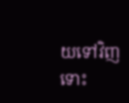យទៅវិញ ទោះ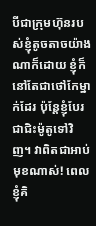បីជាក្រុមហ៊ុនរបស់ខ្ញុំតូចតាចយ៉ាងណាក៏ដោយ ខ្ញុំក៏នៅតែជាថៅកែម្នាក់ដែរ ប៉ុន្តែខ្ញុំបែរជាជិះម៉ូតូទៅវិញ។ វាពិតជាអាប់មុខណាស់! ពេលខ្ញុំគិ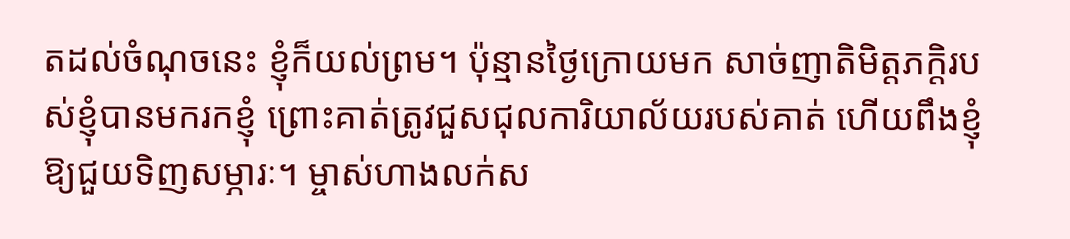តដល់ចំណុចនេះ ខ្ញុំក៏យល់ព្រម។ ប៉ុន្មានថ្ងៃក្រោយមក សាច់ញាតិមិត្តភក្តិរបស់ខ្ញុំបានមករកខ្ញុំ ព្រោះគាត់ត្រូវជួសជុលការិយាល័យរបស់គាត់ ហើយពឹងខ្ញុំឱ្យជួយទិញសម្ភារៈ។ ម្ចាស់ហាងលក់ស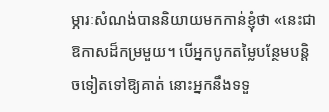ម្ភារៈសំណង់បាននិយាយមកកាន់ខ្ញុំថា «នេះជាឱកាសដ៏កម្រមួយ។ បើអ្នកបូកតម្លៃបន្ថែមបន្តិចទៀតទៅឱ្យគាត់ នោះអ្នកនឹងទទួ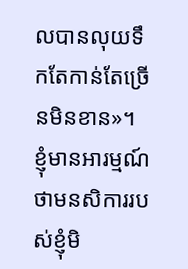លបានលុយទឹកតែកាន់តែច្រើនមិនខាន»។ ខ្ញុំមានអារម្មណ៍ថាមនសិការរបស់ខ្ញុំមិ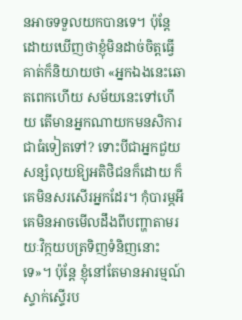នអាចទទួលយកបានទេ។ ប៉ុន្តែ ដោយឃើញថាខ្ញុំមិនដាច់ចិត្តធ្វើ គាត់ក៏និយាយថា «អ្នកឯងនេះឆោតពេកហើយ សម័យនេះទៅហើយ តើមានអ្នកណាយកមនសិការជាធំទៀតទៅ? ទោះបីជាអ្នកជួយសន្សំលុយឱ្យអតិថិជនក៏ដោយ ក៏គេមិនសរសើរអ្នកដែរ។ កុំបារម្ភអី គេមិនអាចមើលដឹងពីបញ្ហាតាមរយៈវិក្កយបត្រទិញទំនិញនោះទេ»។ ប៉ុន្តែ ខ្ញុំនៅតែមានអារម្មណ៍ស្ទាក់ស្ទើរប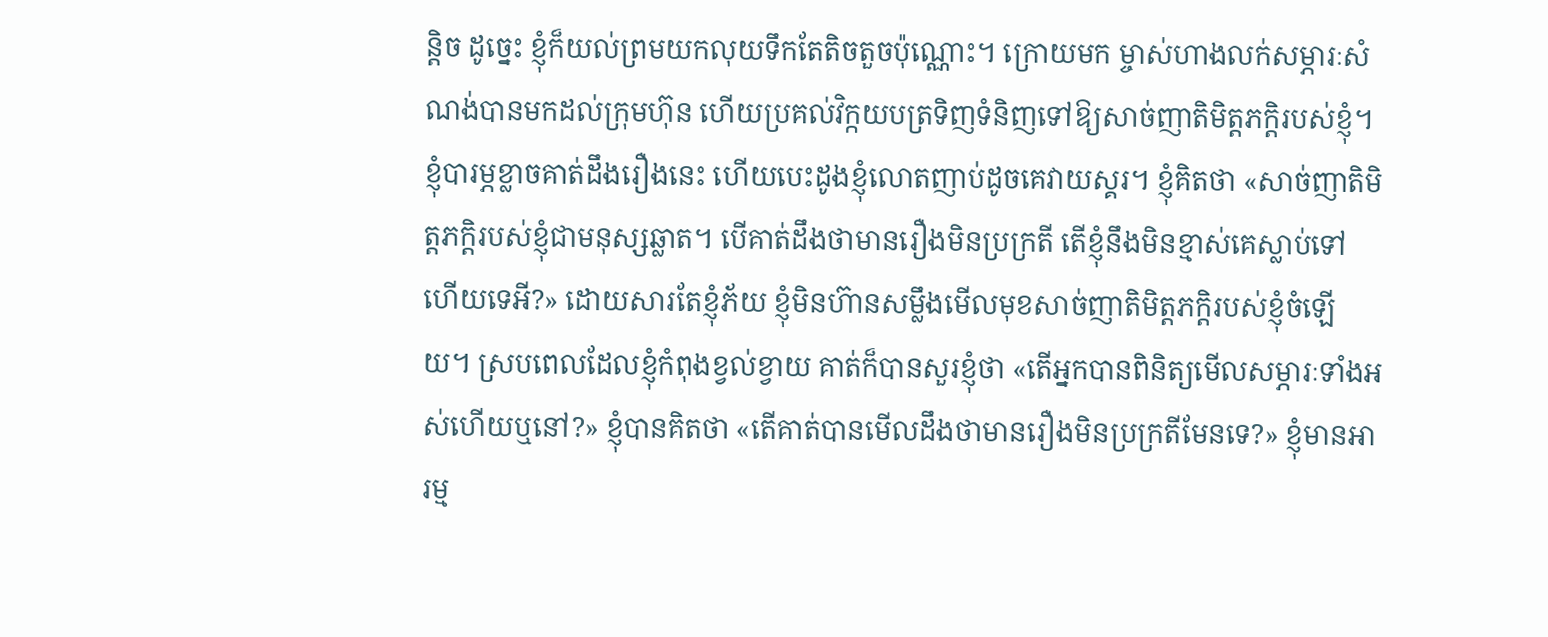ន្តិច ដូច្នេះ ខ្ញុំក៏យល់ព្រមយកលុយទឹកតែតិចតួចប៉ុណ្ណោះ។ ក្រោយមក ម្ចាស់ហាងលក់សម្ភារៈសំណង់បានមកដល់ក្រុមហ៊ុន ហើយប្រគល់វិក្កយបត្រទិញទំនិញទៅឱ្យសាច់ញាតិមិត្តភក្តិរបស់ខ្ញុំ។ ខ្ញុំបារម្ភខ្លាចគាត់ដឹងរឿងនេះ ហើយបេះដូងខ្ញុំលោតញាប់ដូចគេវាយស្គរ។ ខ្ញុំគិតថា «សាច់ញាតិមិត្តភក្តិរបស់ខ្ញុំជាមនុស្សឆ្លាត។ បើគាត់ដឹងថាមានរឿងមិនប្រក្រតី តើខ្ញុំនឹងមិនខ្មាស់គេស្លាប់ទៅហើយទេអី?» ដោយសារតែខ្ញុំភ័យ ខ្ញុំមិនហ៊ានសម្លឹងមើលមុខសាច់ញាតិមិត្តភក្តិរបស់ខ្ញុំចំឡើយ។ ស្របពេលដែលខ្ញុំកំពុងខ្វល់ខ្វាយ គាត់ក៏បានសួរខ្ញុំថា «តើអ្នកបានពិនិត្យមើលសម្ភារៈទាំងអស់ហើយឬនៅ?» ខ្ញុំបានគិតថា «តើគាត់បានមើលដឹងថាមានរឿងមិនប្រក្រតីមែនទេ?» ខ្ញុំមានអារម្ម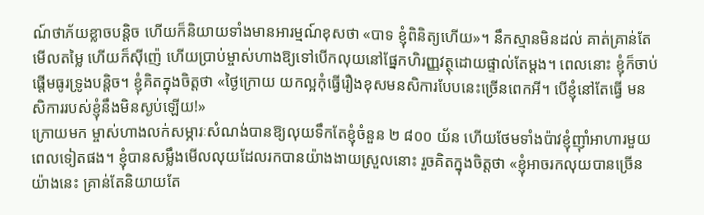ណ៍ថាភ័យខ្លាចបន្តិច ហើយក៏និយាយទាំងមានអារម្មណ៍ខុសថា «បាទ ខ្ញុំពិនិត្យហើយ»។ នឹកស្មានមិនដល់ គាត់គ្រាន់តែមើលតម្លៃ ហើយក៏ស៊ីញ៉េ ហើយប្រាប់ម្ចាស់ហាងឱ្យទៅបើកលុយនៅផ្នែកហិរញ្ញវត្ថុដោយផ្ទាល់តែម្តង។ ពេលនោះ ខ្ញុំក៏ចាប់ផ្តើមធូរទ្រូងបន្តិច។ ខ្ញុំគិតក្នុងចិត្តថា «ថ្ងៃក្រោយ យកល្អកុំធ្វើរឿងខុសមនសិការបែបនេះច្រើនពេកអី។ បើខ្ញុំនៅតែធ្វើ មនសិការរបស់ខ្ញុំនឹងមិនស្ងប់ឡើយ!»
ក្រោយមក ម្ចាស់ហាងលក់សម្ភារៈសំណង់បានឱ្យលុយទឹកតែខ្ញុំចំនួន ២ ៨០០ យ័ន ហើយថែមទាំងប៉ាវខ្ញុំញ៉ាំអាហារមួយពេលទៀតផង។ ខ្ញុំបានសម្លឹងមើលលុយដែលរកបានយ៉ាងងាយស្រួលនោះ រួចគិតក្នុងចិត្តថា «ខ្ញុំអាចរកលុយបានច្រើនយ៉ាងនេះ គ្រាន់តែនិយាយតែ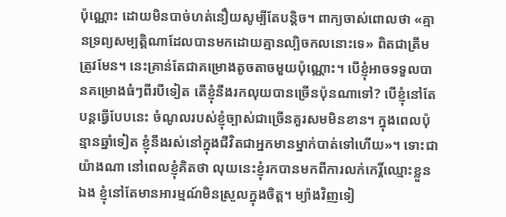ប៉ុណ្ណោះ ដោយមិនបាច់ហត់នឿយសូម្បីតែបន្តិច។ ពាក្យចាស់ពោលថា «គ្មានទ្រព្យសម្បត្តិណាដែលបានមកដោយគ្មានល្បិចកលនោះទេ» ពិតជាត្រឹមត្រូវមែន។ នេះគ្រាន់តែជាគម្រោងតូចតាចមួយប៉ុណ្ណោះ។ បើខ្ញុំអាចទទួលបានគម្រោងធំៗពីរបីទៀត តើខ្ញុំនឹងរកលុយបានច្រើនប៉ុនណាទៅ? បើខ្ញុំនៅតែបន្តធ្វើបែបនេះ ចំណូលរបស់ខ្ញុំច្បាស់ជាច្រើនគួរសមមិនខាន។ ក្នុងពេលប៉ុន្មានឆ្នាំទៀត ខ្ញុំនឹងរស់នៅក្នុងជីវិតជាអ្នកមានម្នាក់បាត់ទៅហើយ»។ ទោះជាយ៉ាងណា នៅពេលខ្ញុំគិតថា លុយនេះខ្ញុំរកបានមកពីការលក់កេរ្តិ៍ឈ្មោះខ្លួនឯង ខ្ញុំនៅតែមានអារម្មណ៍មិនស្រួលក្នុងចិត្ត។ ម្យ៉ាងវិញទៀ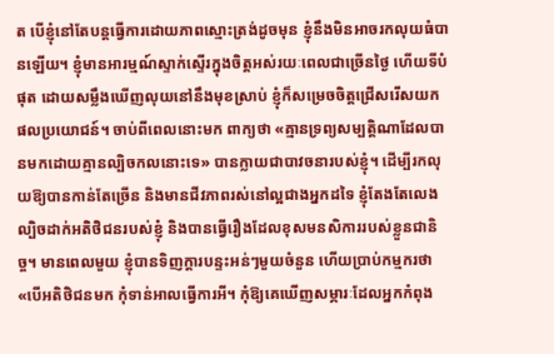ត បើខ្ញុំនៅតែបន្តធ្វើការដោយភាពស្មោះត្រង់ដូចមុន ខ្ញុំនឹងមិនអាចរកលុយធំបានឡើយ។ ខ្ញុំមានអារម្មណ៍ស្ទាក់ស្ទើរក្នុងចិត្តអស់រយៈពេលជាច្រើនថ្ងៃ ហើយទីបំផុត ដោយសម្លឹងឃើញលុយនៅនឹងមុខស្រាប់ ខ្ញុំក៏សម្រេចចិត្តជ្រើសរើសយកផលប្រយោជន៍។ ចាប់ពីពេលនោះមក ពាក្យថា «គ្មានទ្រព្យសម្បត្តិណាដែលបានមកដោយគ្មានល្បិចកលនោះទេ» បានក្លាយជាបាវចនារបស់ខ្ញុំ។ ដើម្បីរកលុយឱ្យបានកាន់តែច្រើន និងមានជីវភាពរស់នៅល្អជាងអ្នកដទៃ ខ្ញុំតែងតែលេងល្បិចដាក់អតិថិជនរបស់ខ្ញុំ និងបានធ្វើរឿងដែលខុសមនសិការរបស់ខ្លួនជានិច្ច។ មានពេលមួយ ខ្ញុំបានទិញក្តារបន្ទះអន់ៗមួយចំនួន ហើយប្រាប់កម្មករថា «បើអតិថិជនមក កុំទាន់អាលធ្វើការអី។ កុំឱ្យគេឃើញសម្ភារៈដែលអ្នកកំពុង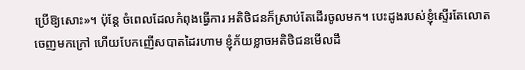ប្រើឱ្យសោះ»។ ប៉ុន្តែ ចំពេលដែលកំពុងធ្វើការ អតិថិជនក៏ស្រាប់តែដើរចូលមក។ បេះដូងរបស់ខ្ញុំស្ទើរតែលោតចេញមកក្រៅ ហើយបែកញើសបាតដៃរហាម ខ្ញុំភ័យខ្លាចអតិថិជនមើលដឹ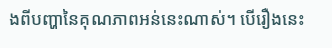ងពីបញ្ហានៃគុណភាពអន់នេះណាស់។ បើរឿងនេះ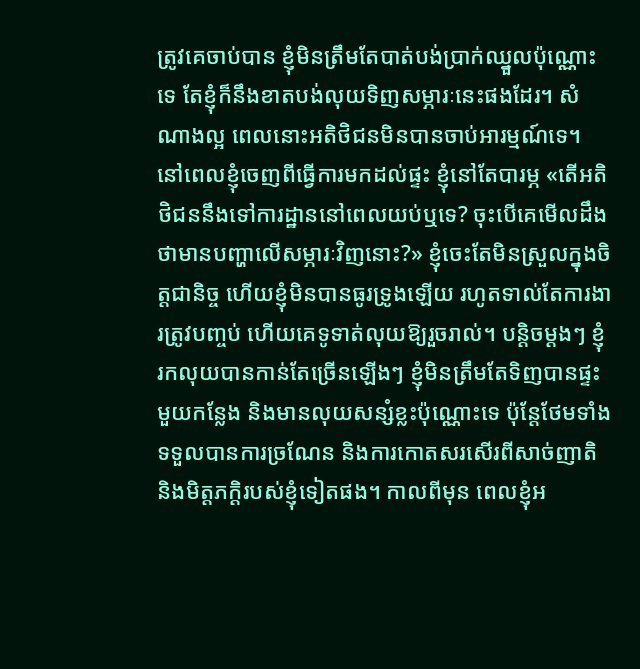ត្រូវគេចាប់បាន ខ្ញុំមិនត្រឹមតែបាត់បង់ប្រាក់ឈ្នួលប៉ុណ្ណោះទេ តែខ្ញុំក៏នឹងខាតបង់លុយទិញសម្ភារៈនេះផងដែរ។ សំណាងល្អ ពេលនោះអតិថិជនមិនបានចាប់អារម្មណ៍ទេ។ នៅពេលខ្ញុំចេញពីធ្វើការមកដល់ផ្ទះ ខ្ញុំនៅតែបារម្ភ «តើអតិថិជននឹងទៅការដ្ឋាននៅពេលយប់ឬទេ? ចុះបើគេមើលដឹងថាមានបញ្ហាលើសម្ភារៈវិញនោះ?» ខ្ញុំចេះតែមិនស្រួលក្នុងចិត្តជានិច្ច ហើយខ្ញុំមិនបានធូរទ្រូងឡើយ រហូតទាល់តែការងារត្រូវបញ្ចប់ ហើយគេទូទាត់លុយឱ្យរួចរាល់។ បន្តិចម្ដងៗ ខ្ញុំរកលុយបានកាន់តែច្រើនឡើងៗ ខ្ញុំមិនត្រឹមតែទិញបានផ្ទះមួយកន្លែង និងមានលុយសន្សំខ្លះប៉ុណ្ណោះទេ ប៉ុន្តែថែមទាំងទទួលបានការច្រណែន និងការកោតសរសើរពីសាច់ញាតិ និងមិត្តភក្តិរបស់ខ្ញុំទៀតផង។ កាលពីមុន ពេលខ្ញុំអ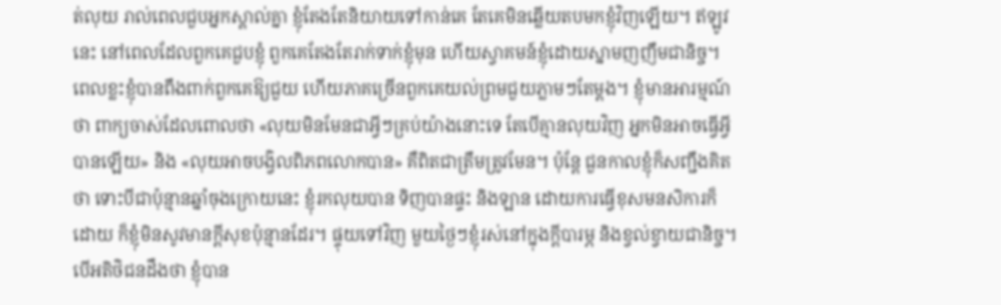ត់លុយ រាល់ពេលជួបអ្នកស្គាល់គ្នា ខ្ញុំតែងតែនិយាយទៅកាន់គេ តែគេមិនឆ្លើយតបមកខ្ញុំវិញឡើយ។ ឥឡូវនេះ នៅពេលដែលពួកគេជួបខ្ញុំ ពួកគេតែងតែរាក់ទាក់ខ្ញុំមុន ហើយស្វាគមន៍ខ្ញុំដោយស្នាមញញឹមជានិច្ច។ ពេលខ្លះខ្ញុំបានពឹងពាក់ពួកគេឱ្យជួយ ហើយភាគច្រើនពួកគេយល់ព្រមជួយភ្លាមៗតែម្ដង។ ខ្ញុំមានអារម្មណ៍ថា ពាក្យចាស់ដែលពោលថា «លុយមិនមែនជាអ្វីៗគ្រប់យ៉ាងនោះទេ តែបើគ្មានលុយវិញ អ្នកមិនអាចធ្វើអ្វីបានឡើយ» និង «លុយអាចបង្វិលពិភពលោកបាន» គឺពិតជាត្រឹមត្រូវមែន។ ប៉ុន្តែ ជួនកាលខ្ញុំក៏សញ្ជឹងគិតថា ទោះបីជាប៉ុន្មានឆ្នាំចុងក្រោយនេះ ខ្ញុំរកលុយបាន ទិញបានផ្ទះ និងឡាន ដោយការធ្វើខុសមនសិការក៏ដោយ ក៏ខ្ញុំមិនសូវមានក្តីសុខប៉ុន្មានដែរ។ ផ្ទុយទៅវិញ មួយថ្ងៃៗខ្ញុំរស់នៅក្នុងក្ដីបារម្ភ និងខ្វល់ខ្វាយជានិច្ច។ បើអតិថិជនដឹងថា ខ្ញុំបាន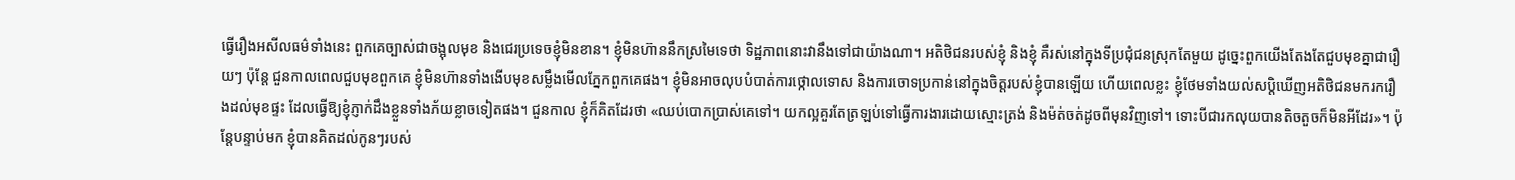ធ្វើរឿងអសីលធម៌ទាំងនេះ ពួកគេច្បាស់ជាចង្អុលមុខ និងជេរប្រទេចខ្ញុំមិនខាន។ ខ្ញុំមិនហ៊ាននឹកស្រមៃទេថា ទិដ្ឋភាពនោះវានឹងទៅជាយ៉ាងណា។ អតិថិជនរបស់ខ្ញុំ និងខ្ញុំ គឺរស់នៅក្នុងទីប្រជុំជនស្រុកតែមួយ ដូច្នេះពួកយើងតែងតែជួបមុខគ្នាជារឿយៗ ប៉ុន្តែ ជួនកាលពេលជួបមុខពួកគេ ខ្ញុំមិនហ៊ានទាំងងើបមុខសម្លឹងមើលភ្នែកពួកគេផង។ ខ្ញុំមិនអាចលុបបំបាត់ការថ្កោលទោស និងការចោទប្រកាន់នៅក្នុងចិត្តរបស់ខ្ញុំបានឡើយ ហើយពេលខ្លះ ខ្ញុំថែមទាំងយល់សប្តិឃើញអតិថិជនមករករឿងដល់មុខផ្ទះ ដែលធ្វើឱ្យខ្ញុំភ្ញាក់ដឹងខ្លួនទាំងភ័យខ្លាចទៀតផង។ ជួនកាល ខ្ញុំក៏គិតដែរថា «ឈប់បោកប្រាស់គេទៅ។ យកល្អគួរតែត្រឡប់ទៅធ្វើការងារដោយស្មោះត្រង់ និងម៉ត់ចត់ដូចពីមុនវិញទៅ។ ទោះបីជារកលុយបានតិចតួចក៏មិនអីដែរ»។ ប៉ុន្តែបន្ទាប់មក ខ្ញុំបានគិតដល់កូនៗរបស់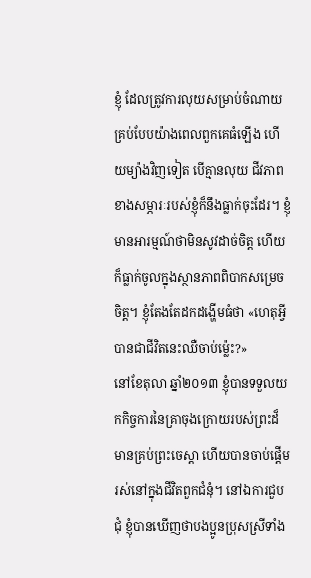ខ្ញុំ ដែលត្រូវការលុយសម្រាប់ចំណាយគ្រប់បែបយ៉ាងពេលពួកគេធំឡើង ហើយម្យ៉ាងវិញទៀត បើគ្មានលុយ ជីវភាពខាងសម្ភារៈរបស់ខ្ញុំក៏នឹងធ្លាក់ចុះដែរ។ ខ្ញុំមានអារម្មណ៍ថាមិនសូវដាច់ចិត្ត ហើយក៏ធ្លាក់ចូលក្នុងស្ថានភាពពិបាកសម្រេចចិត្ត។ ខ្ញុំតែងតែដកដង្ហើមធំថា «ហេតុអ្វីបានជាជីវិតនេះឈឺចាប់ម្ល៉េះ?»
នៅខែតុលា ឆ្នាំ២០១៣ ខ្ញុំបានទទួលយកកិច្ចការនៃគ្រាចុងក្រោយរបស់ព្រះដ៏មានគ្រប់ព្រះចេស្ដា ហើយបានចាប់ផ្តើមរស់នៅក្នុងជីវិតពួកជំនុំ។ នៅឯការជួបជុំ ខ្ញុំបានឃើញថាបងប្អូនប្រុសស្រីទាំង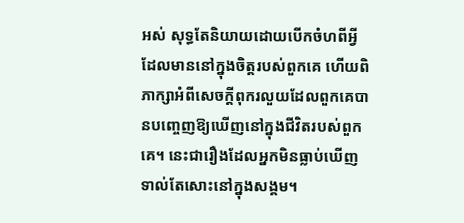អស់ សុទ្ធតែនិយាយដោយបើកចំហពីអ្វីដែលមាននៅក្នុងចិត្តរបស់ពួកគេ ហើយពិភាក្សាអំពីសេចក្តីពុករលួយដែលពួកគេបានបញ្ចេញឱ្យឃើញនៅក្នុងជីវិតរបស់ពួកគេ។ នេះជារឿងដែលអ្នកមិនធ្លាប់ឃើញទាល់តែសោះនៅក្នុងសង្គម។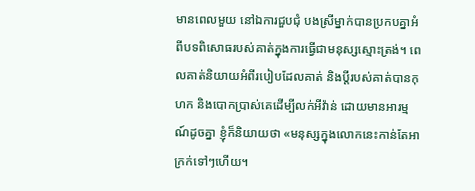មានពេលមួយ នៅឯការជួបជុំ បងស្រីម្នាក់បានប្រកបគ្នាអំពីបទពិសោធរបស់គាត់ក្នុងការធ្វើជាមនុស្សស្មោះត្រង់។ ពេលគាត់និយាយអំពីរបៀបដែលគាត់ និងប្តីរបស់គាត់បានកុហក និងបោកប្រាស់គេដើម្បីលក់អីវ៉ាន់ ដោយមានអារម្មណ៍ដូចគ្នា ខ្ញុំក៏និយាយថា «មនុស្សក្នុងលោកនេះកាន់តែអាក្រក់ទៅៗហើយ។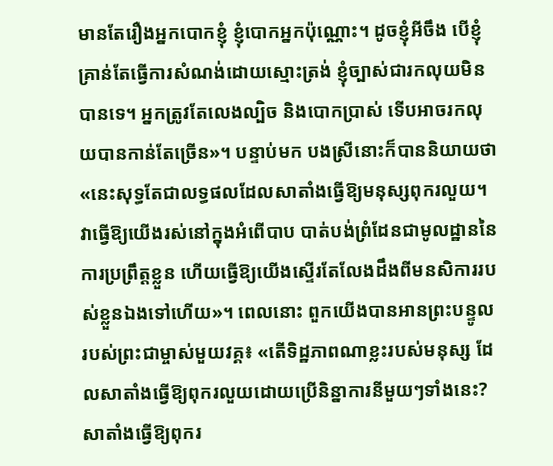មានតែរឿងអ្នកបោកខ្ញុំ ខ្ញុំបោកអ្នកប៉ុណ្ណោះ។ ដូចខ្ញុំអីចឹង បើខ្ញុំគ្រាន់តែធ្វើការសំណង់ដោយស្មោះត្រង់ ខ្ញុំច្បាស់ជារកលុយមិនបានទេ។ អ្នកត្រូវតែលេងល្បិច និងបោកប្រាស់ ទើបអាចរកលុយបានកាន់តែច្រើន»។ បន្ទាប់មក បងស្រីនោះក៏បាននិយាយថា «នេះសុទ្ធតែជាលទ្ធផលដែលសាតាំងធ្វើឱ្យមនុស្សពុករលួយ។ វាធ្វើឱ្យយើងរស់នៅក្នុងអំពើបាប បាត់បង់ព្រំដែនជាមូលដ្ឋាននៃការប្រព្រឹត្តខ្លួន ហើយធ្វើឱ្យយើងស្ទើរតែលែងដឹងពីមនសិការរបស់ខ្លួនឯងទៅហើយ»។ ពេលនោះ ពួកយើងបានអានព្រះបន្ទូលរបស់ព្រះជាម្ចាស់មួយវគ្គ៖ «តើទិដ្ឋភាពណាខ្លះរបស់មនុស្ស ដែលសាតាំងធ្វើឱ្យពុករលួយដោយប្រើនិន្នាការនីមួយៗទាំងនេះ? សាតាំងធ្វើឱ្យពុករ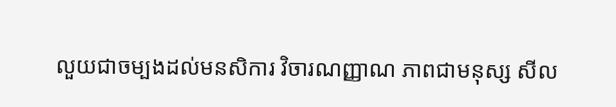លួយជាចម្បងដល់មនសិការ វិចារណញ្ញាណ ភាពជាមនុស្ស សីល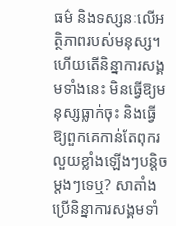ធម៌ និងទស្សនៈលើអត្ថិភាពរបស់មនុស្ស។ ហើយតើនិន្នាការសង្គមទាំងនេះ មិនធ្វើឱ្យមនុស្សធ្លាក់ចុះ និងធ្វើឱ្យពួកគេកាន់តែពុករលួយខ្លាំងឡើងៗបន្ដិចម្ដងៗទេឬ? សាតាំងប្រើនិន្នាការសង្គមទាំ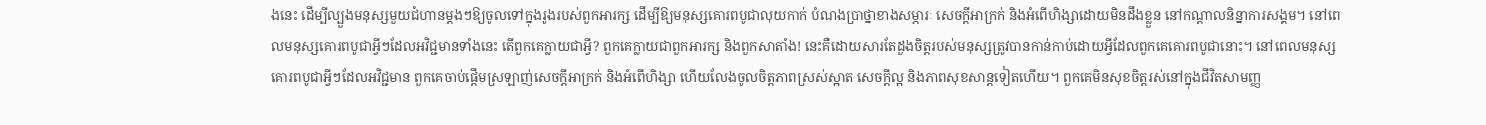ងនេះ ដើម្បីល្បួងមនុស្សមួយជំហានម្ដងៗឱ្យចូលទៅក្នុងរូងរបស់ពួកអារក្ស ដើម្បីឱ្យមនុស្សគោរពបូជាលុយកាក់ បំណងប្រាថ្នាខាងសម្ភារៈ សេចក្ដីអាក្រក់ និងអំពើហិង្សាដោយមិនដឹងខ្លួន នៅកណ្ដាលនិន្នាការសង្គម។ នៅពេលមនុស្សគោរពបូជាអ្វីៗដែលអវិជ្ជមានទាំងនេះ តើពួកគេក្លាយជាអ្វី? ពួកគេក្លាយជាពួកអារក្ស និងពួកសាតាំង! នេះគឺដោយសារតែដួងចិត្តរបស់មនុស្សត្រូវបានកាន់កាប់ដោយអ្វីដែលពួកគេគោរពបូជានោះ។ នៅពេលមនុស្សគោរពបូជាអ្វីៗដែលអវិជ្ជមាន ពួកគេចាប់ផ្ដើមស្រឡាញ់សេចក្ដីអាក្រក់ និងអំពើហិង្សា ហើយលែងចូលចិត្តភាពស្រស់ស្អាត សេចក្ដីល្អ និងភាពសុខសាន្តទៀតហើយ។ ពួកគេមិនសុខចិត្តរស់នៅក្នុងជីវិតសាមញ្ញ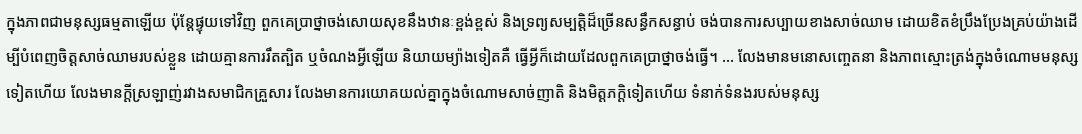ក្នុងភាពជាមនុស្សធម្មតាឡើយ ប៉ុន្តែផ្ទុយទៅវិញ ពួកគេប្រាថ្នាចង់សោយសុខនឹងឋានៈខ្ពង់ខ្ពស់ និងទ្រព្យសម្បត្តិដ៏ច្រើនសន្ធឹកសន្ធាប់ ចង់បានការសប្បាយខាងសាច់ឈាម ដោយខិតខំប្រឹងប្រែងគ្រប់យ៉ាងដើម្បីបំពេញចិត្តសាច់ឈាមរបស់ខ្លួន ដោយគ្មានការរឹតត្បិត ឬចំណងអ្វីឡើយ និយាយម្យ៉ាងទៀតគឺ ធ្វើអ្វីក៏ដោយដែលពួកគេប្រាថ្នាចង់ធ្វើ។ ... លែងមានមនោសញ្ចេតនា និងភាពស្មោះត្រង់ក្នុងចំណោមមនុស្សទៀតហើយ លែងមានក្ដីស្រឡាញ់រវាងសមាជិកគ្រួសារ លែងមានការយោគយល់គ្នាក្នុងចំណោមសាច់ញាតិ និងមិត្តភក្តិទៀតហើយ ទំនាក់ទំនងរបស់មនុស្ស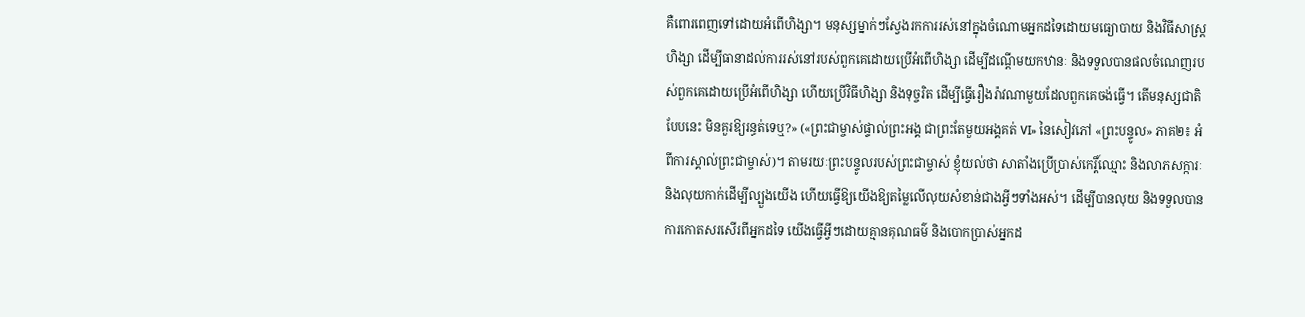គឺពោរពេញទៅដោយអំពើហិង្សា។ មនុស្សម្នាក់ៗស្វែងរកការរស់នៅក្នុងចំណោមអ្នកដទៃដោយមធ្យោបាយ និងវិធីសាស្ត្រហិង្សា ដើម្បីធានាដល់ការរស់នៅរបស់ពួកគេដោយប្រើអំពើហិង្សា ដើម្បីដណ្ដើមយកឋានៈ និងទទួលបានផលចំណេញរបស់ពួកគេដោយប្រើអំពើហិង្សា ហើយប្រើវិធីហិង្សា និងទុច្ចរិត ដើម្បីធ្វើរឿងរ៉ាវណាមួយដែលពួកគេចង់ធ្វើ។ តើមនុស្សជាតិបែបនេះ មិនគួរឱ្យរន្ធត់ទេឬ?» («ព្រះជាម្ចាស់ផ្ទាល់ព្រះអង្គ ជាព្រះតែមួយអង្គគត់ VI» នៃសៀវភៅ «ព្រះបន្ទូល» ភាគ២៖ អំពីការស្គាល់ព្រះជាម្ចាស់)។ តាមរយៈព្រះបន្ទូលរបស់ព្រះជាម្ចាស់ ខ្ញុំយល់ថា សាតាំងប្រើប្រាស់កេរ្តិ៍ឈ្មោះ និងលាភសក្ការៈ និងលុយកាក់ដើម្បីល្បួងយើង ហើយធ្វើឱ្យយើងឱ្យតម្លៃលើលុយសំខាន់ជាងអ្វីៗទាំងអស់។ ដើម្បីបានលុយ និងទទួលបានការកោតសរសើរពីអ្នកដទៃ យើងធ្វើអ្វីៗដោយគ្មានគុណធម៌ និងបោកប្រាស់អ្នកដ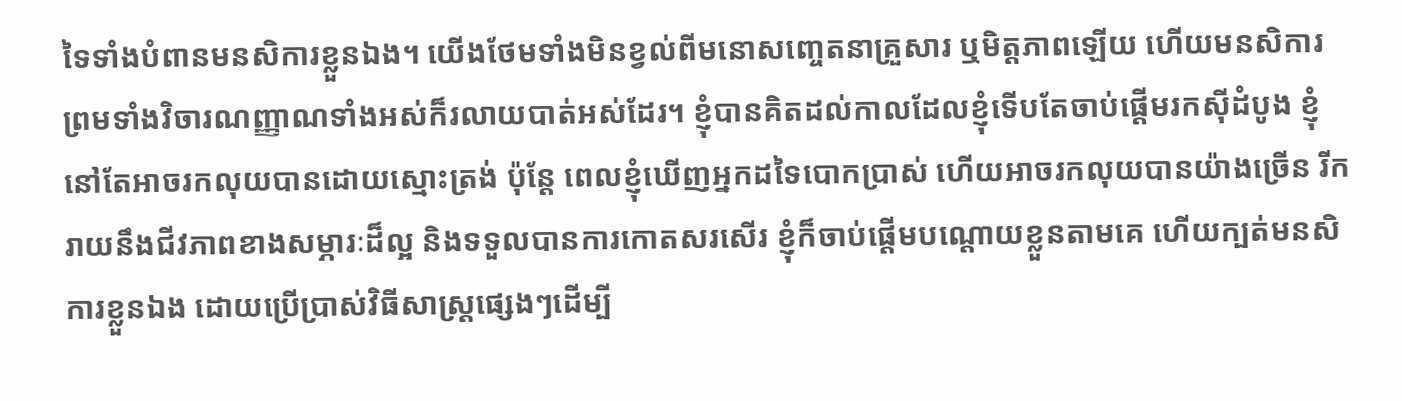ទៃទាំងបំពានមនសិការខ្លួនឯង។ យើងថែមទាំងមិនខ្វល់ពីមនោសញ្ចេតនាគ្រួសារ ឬមិត្តភាពឡើយ ហើយមនសិការ ព្រមទាំងវិចារណញ្ញាណទាំងអស់ក៏រលាយបាត់អស់ដែរ។ ខ្ញុំបានគិតដល់កាលដែលខ្ញុំទើបតែចាប់ផ្តើមរកស៊ីដំបូង ខ្ញុំនៅតែអាចរកលុយបានដោយស្មោះត្រង់ ប៉ុន្តែ ពេលខ្ញុំឃើញអ្នកដទៃបោកប្រាស់ ហើយអាចរកលុយបានយ៉ាងច្រើន រីករាយនឹងជីវភាពខាងសម្ភារៈដ៏ល្អ និងទទួលបានការកោតសរសើរ ខ្ញុំក៏ចាប់ផ្តើមបណ្តោយខ្លួនតាមគេ ហើយក្បត់មនសិការខ្លួនឯង ដោយប្រើប្រាស់វិធីសាស្ត្រផ្សេងៗដើម្បី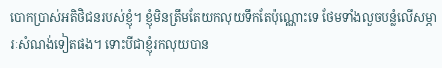បោកប្រាស់អតិថិជនរបស់ខ្ញុំ។ ខ្ញុំមិនត្រឹមតែយកលុយទឹកតែប៉ុណ្ណោះទេ ថែមទាំងលួចបន្លំលើសម្ភារៈសំណង់ទៀតផង។ ទោះបីជាខ្ញុំរកលុយបាន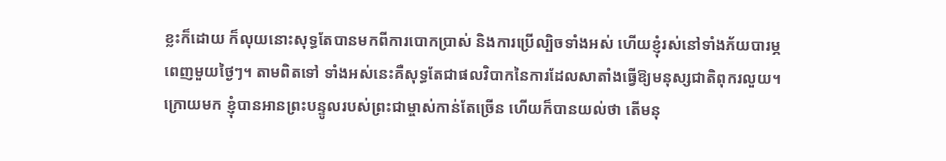ខ្លះក៏ដោយ ក៏លុយនោះសុទ្ធតែបានមកពីការបោកប្រាស់ និងការប្រើល្បិចទាំងអស់ ហើយខ្ញុំរស់នៅទាំងភ័យបារម្ភពេញមួយថ្ងៃៗ។ តាមពិតទៅ ទាំងអស់នេះគឺសុទ្ធតែជាផលវិបាកនៃការដែលសាតាំងធ្វើឱ្យមនុស្សជាតិពុករលួយ។
ក្រោយមក ខ្ញុំបានអានព្រះបន្ទូលរបស់ព្រះជាម្ចាស់កាន់តែច្រើន ហើយក៏បានយល់ថា តើមនុ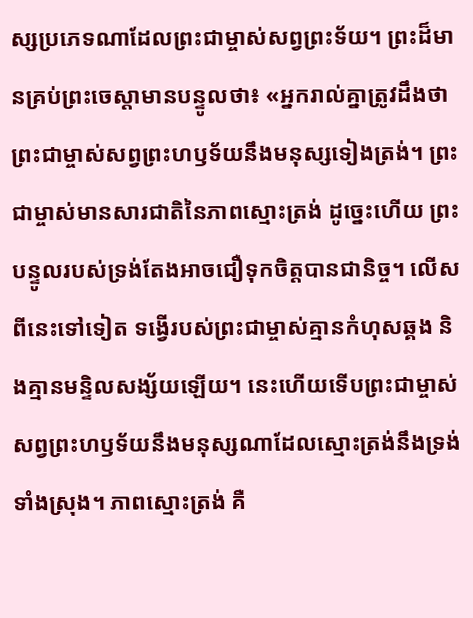ស្សប្រភេទណាដែលព្រះជាម្ចាស់សព្វព្រះទ័យ។ ព្រះដ៏មានគ្រប់ព្រះចេស្ដាមានបន្ទូលថា៖ «អ្នករាល់គ្នាត្រូវដឹងថា ព្រះជាម្ចាស់សព្វព្រះហឫទ័យនឹងមនុស្សទៀងត្រង់។ ព្រះជាម្ចាស់មានសារជាតិនៃភាពស្មោះត្រង់ ដូច្នេះហើយ ព្រះបន្ទូលរបស់ទ្រង់តែងអាចជឿទុកចិត្តបានជានិច្ច។ លើសពីនេះទៅទៀត ទង្វើរបស់ព្រះជាម្ចាស់គ្មានកំហុសឆ្គង និងគ្មានមន្ទិលសង្ស័យឡើយ។ នេះហើយទើបព្រះជាម្ចាស់សព្វព្រះហឫទ័យនឹងមនុស្សណាដែលស្មោះត្រង់នឹងទ្រង់ទាំងស្រុង។ ភាពស្មោះត្រង់ គឺ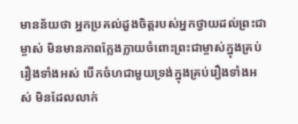មានន័យថា អ្នកប្រគល់ដួងចិត្តរបស់អ្នកថ្វាយដល់ព្រះជាម្ចាស់ មិនមានភាពក្លែងក្លាយចំពោះព្រះជាម្ចាស់ក្នុងគ្រប់រឿងទាំងអស់ បើកចំហជាមួយទ្រង់ក្នុងគ្រប់រឿងទាំងអស់ មិនដែលលាក់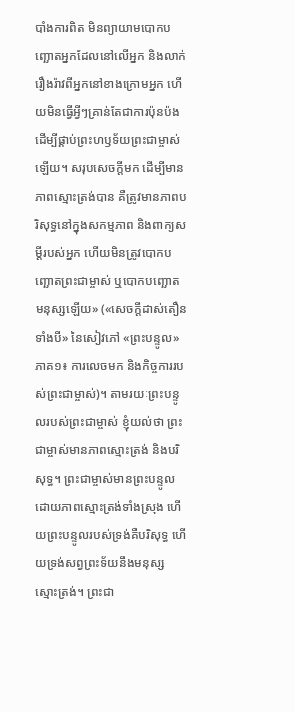បាំងការពិត មិនព្យាយាមបោកបញ្ឆោតអ្នកដែលនៅលើអ្នក និងលាក់រឿងរ៉ាវពីអ្នកនៅខាងក្រោមអ្នក ហើយមិនធ្វើអ្វីៗគ្រាន់តែជាការប៉ុនប៉ងដើម្បីផ្គាប់ព្រះហឫទ័យព្រះជាម្ចាស់ឡើយ។ សរុបសេចក្ដីមក ដើម្បីមានភាពស្មោះត្រង់បាន គឺត្រូវមានភាពបរិសុទ្ធនៅក្នុងសកម្មភាព និងពាក្យសម្ដីរបស់អ្នក ហើយមិនត្រូវបោកបញ្ឆោតព្រះជាម្ចាស់ ឬបោកបញ្ឆោតមនុស្សឡើយ» («សេចក្ដីដាស់តឿនទាំងបី» នៃសៀវភៅ «ព្រះបន្ទូល» ភាគ១៖ ការលេចមក និងកិច្ចការរបស់ព្រះជាម្ចាស់)។ តាមរយៈព្រះបន្ទូលរបស់ព្រះជាម្ចាស់ ខ្ញុំយល់ថា ព្រះជាម្ចាស់មានភាពស្មោះត្រង់ និងបរិសុទ្ធ។ ព្រះជាម្ចាស់មានព្រះបន្ទូលដោយភាពស្មោះត្រង់ទាំងស្រុង ហើយព្រះបន្ទូលរបស់ទ្រង់គឺបរិសុទ្ធ ហើយទ្រង់សព្វព្រះទ័យនឹងមនុស្សស្មោះត្រង់។ ព្រះជា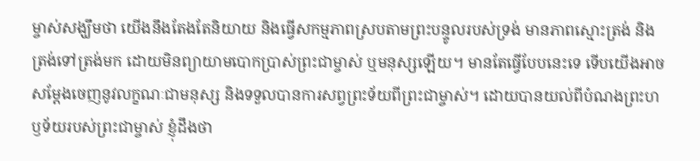ម្ចាស់សង្ឃឹមថា យើងនឹងតែងតែនិយាយ និងធ្វើសកម្មភាពស្របតាមព្រះបន្ទូលរបស់ទ្រង់ មានភាពស្មោះត្រង់ និងត្រង់ទៅត្រង់មក ដោយមិនព្យាយាមបោកប្រាស់ព្រះជាម្ចាស់ ឬមនុស្សឡើយ។ មានតែធ្វើបែបនេះទេ ទើបយើងអាចសម្ដែងចេញនូវលក្ខណៈជាមនុស្ស និងទទួលបានការសព្វព្រះទ័យពីព្រះជាម្ចាស់។ ដោយបានយល់ពីបំណងព្រះហឫទ័យរបស់ព្រះជាម្ចាស់ ខ្ញុំដឹងថា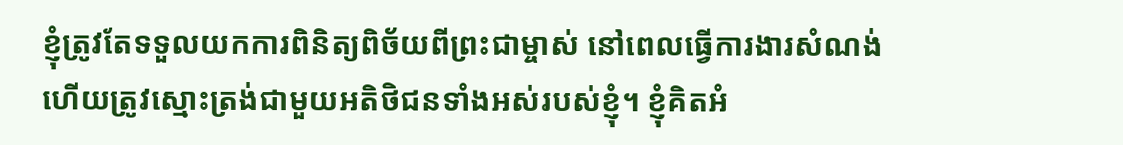ខ្ញុំត្រូវតែទទួលយកការពិនិត្យពិច័យពីព្រះជាម្ចាស់ នៅពេលធ្វើការងារសំណង់ ហើយត្រូវស្មោះត្រង់ជាមួយអតិថិជនទាំងអស់របស់ខ្ញុំ។ ខ្ញុំគិតអំ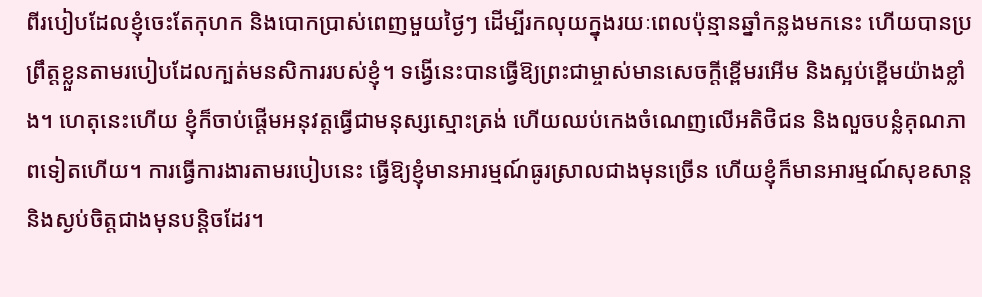ពីរបៀបដែលខ្ញុំចេះតែកុហក និងបោកប្រាស់ពេញមួយថ្ងៃៗ ដើម្បីរកលុយក្នុងរយៈពេលប៉ុន្មានឆ្នាំកន្លងមកនេះ ហើយបានប្រព្រឹត្តខ្លួនតាមរបៀបដែលក្បត់មនសិការរបស់ខ្ញុំ។ ទង្វើនេះបានធ្វើឱ្យព្រះជាម្ចាស់មានសេចក្តីខ្ពើមរអើម និងស្អប់ខ្ពើមយ៉ាងខ្លាំង។ ហេតុនេះហើយ ខ្ញុំក៏ចាប់ផ្តើមអនុវត្តធ្វើជាមនុស្សស្មោះត្រង់ ហើយឈប់កេងចំណេញលើអតិថិជន និងលួចបន្លំគុណភាពទៀតហើយ។ ការធ្វើការងារតាមរបៀបនេះ ធ្វើឱ្យខ្ញុំមានអារម្មណ៍ធូរស្រាលជាងមុនច្រើន ហើយខ្ញុំក៏មានអារម្មណ៍សុខសាន្ត និងស្ងប់ចិត្តជាងមុនបន្តិចដែរ។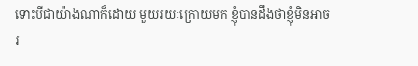ទោះបីជាយ៉ាងណាក៏ដោយ មួយរយៈក្រោយមក ខ្ញុំបានដឹងថាខ្ញុំមិនអាចរ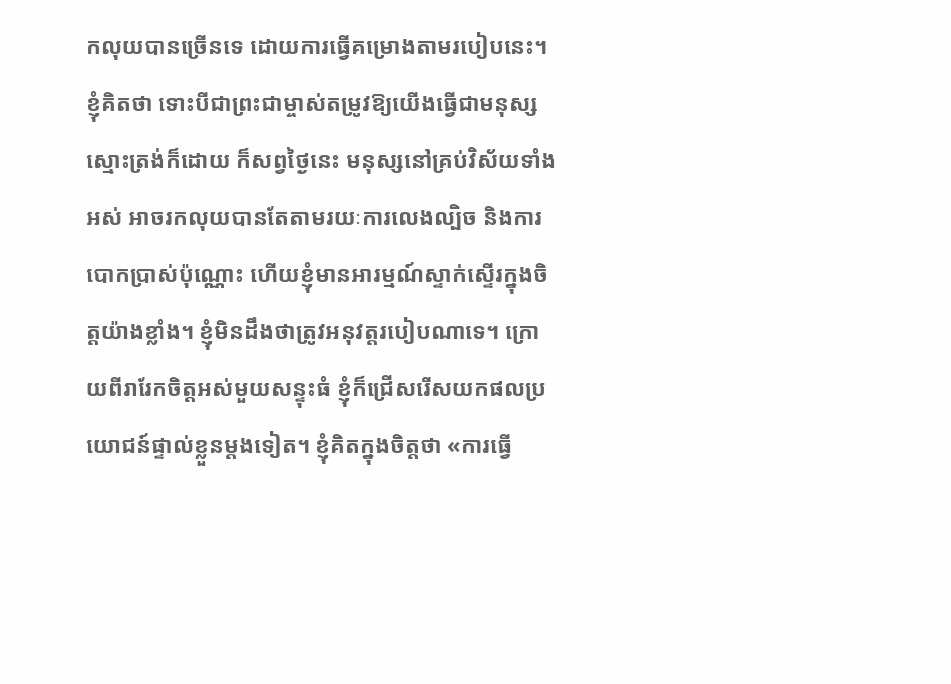កលុយបានច្រើនទេ ដោយការធ្វើគម្រោងតាមរបៀបនេះ។ ខ្ញុំគិតថា ទោះបីជាព្រះជាម្ចាស់តម្រូវឱ្យយើងធ្វើជាមនុស្សស្មោះត្រង់ក៏ដោយ ក៏សព្វថ្ងៃនេះ មនុស្សនៅគ្រប់វិស័យទាំងអស់ អាចរកលុយបានតែតាមរយៈការលេងល្បិច និងការបោកប្រាស់ប៉ុណ្ណោះ ហើយខ្ញុំមានអារម្មណ៍ស្ទាក់ស្ទើរក្នុងចិត្តយ៉ាងខ្លាំង។ ខ្ញុំមិនដឹងថាត្រូវអនុវត្តរបៀបណាទេ។ ក្រោយពីរារែកចិត្តអស់មួយសន្ទុះធំ ខ្ញុំក៏ជ្រើសរើសយកផលប្រយោជន៍ផ្ទាល់ខ្លួនម្តងទៀត។ ខ្ញុំគិតក្នុងចិត្តថា «ការធ្វើ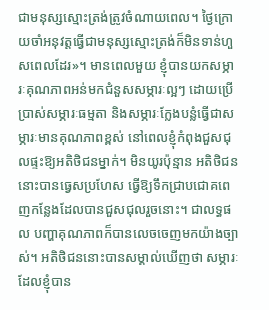ជាមនុស្សស្មោះត្រង់ត្រូវចំណាយពេល។ ថ្ងៃក្រោយចាំអនុវត្តធ្វើជាមនុស្សស្មោះត្រង់ក៏មិនទាន់ហួសពេលដែរ»។ មានពេលមួយ ខ្ញុំបានយកសម្ភារៈគុណភាពអន់មកជំនួសសម្ភារៈល្អៗ ដោយប្រើប្រាស់សម្ភារៈធម្មតា និងសម្ភារៈក្លែងបន្លំធ្វើជាសម្ភារៈមានគុណភាពខ្ពស់ នៅពេលខ្ញុំកំពុងជួសជុលផ្ទះឱ្យអតិថិជនម្នាក់។ មិនយូរប៉ុន្មាន អតិថិជននោះបានធ្វេសប្រហែស ធ្វើឱ្យទឹកជ្រាបជោគពេញកន្លែងដែលបានជួសជុលរួចនោះ។ ជាលទ្ធផល បញ្ហាគុណភាពក៏បានលេចចេញមកយ៉ាងច្បាស់។ អតិថិជននោះបានសម្គាល់ឃើញថា សម្ភារៈដែលខ្ញុំបាន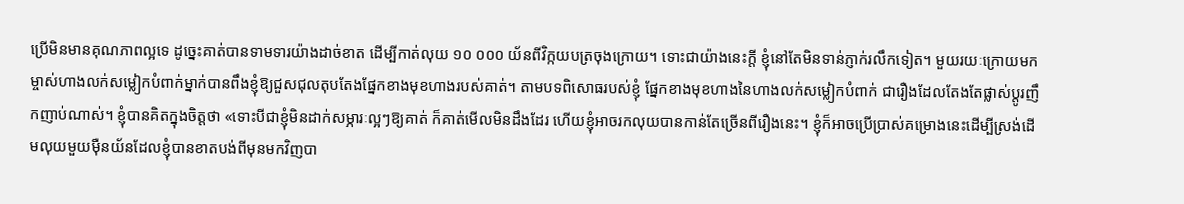ប្រើមិនមានគុណភាពល្អទេ ដូច្នេះគាត់បានទាមទារយ៉ាងដាច់ខាត ដើម្បីកាត់លុយ ១០ ០០០ យ័នពីវិក្កយបត្រចុងក្រោយ។ ទោះជាយ៉ាងនេះក្តី ខ្ញុំនៅតែមិនទាន់ភ្ញាក់រលឹកទៀត។ មួយរយៈក្រោយមក ម្ចាស់ហាងលក់សម្លៀកបំពាក់ម្នាក់បានពឹងខ្ញុំឱ្យជួសជុលតុបតែងផ្នែកខាងមុខហាងរបស់គាត់។ តាមបទពិសោធរបស់ខ្ញុំ ផ្នែកខាងមុខហាងនៃហាងលក់សម្លៀកបំពាក់ ជារឿងដែលតែងតែផ្លាស់ប្តូរញឹកញាប់ណាស់។ ខ្ញុំបានគិតក្នុងចិត្តថា «ទោះបីជាខ្ញុំមិនដាក់សម្ភារៈល្អៗឱ្យគាត់ ក៏គាត់មើលមិនដឹងដែរ ហើយខ្ញុំអាចរកលុយបានកាន់តែច្រើនពីរឿងនេះ។ ខ្ញុំក៏អាចប្រើប្រាស់គម្រោងនេះដើម្បីស្រង់ដើមលុយមួយម៉ឺនយ័នដែលខ្ញុំបានខាតបង់ពីមុនមកវិញបា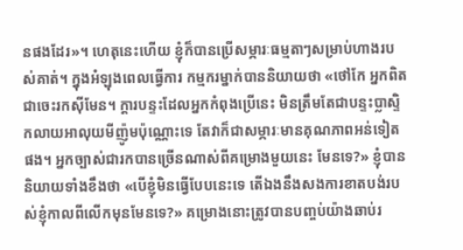នផងដែរ»។ ហេតុនេះហើយ ខ្ញុំក៏បានប្រើសម្ភារៈធម្មតាៗសម្រាប់ហាងរបស់គាត់។ ក្នុងអំឡុងពេលធ្វើការ កម្មករម្នាក់បាននិយាយថា «ថៅកែ អ្នកពិតជាចេះរកស៊ីមែន។ ក្តារបន្ទះដែលអ្នកកំពុងប្រើនេះ មិនត្រឹមតែជាបន្ទះប្លាស្ទិកលាយអាលុយមីញ៉ូមប៉ុណ្ណោះទេ តែវាក៏ជាសម្ភារៈមានគុណភាពអន់ទៀតផង។ អ្នកច្បាស់ជារកបានច្រើនណាស់ពីគម្រោងមួយនេះ មែនទេ?» ខ្ញុំបាននិយាយទាំងខឹងថា «បើខ្ញុំមិនធ្វើបែបនេះទេ តើឯងនឹងសងការខាតបង់របស់ខ្ញុំកាលពីលើកមុនមែនទេ?» គម្រោងនោះត្រូវបានបញ្ចប់យ៉ាងឆាប់រ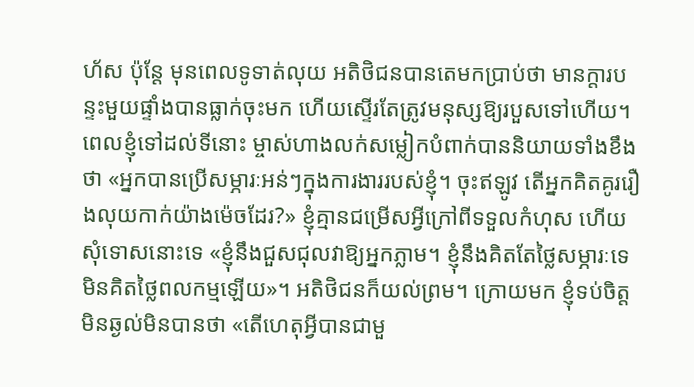ហ័ស ប៉ុន្តែ មុនពេលទូទាត់លុយ អតិថិជនបានតេមកប្រាប់ថា មានក្តារបន្ទះមួយផ្ទាំងបានធ្លាក់ចុះមក ហើយស្ទើរតែត្រូវមនុស្សឱ្យរបួសទៅហើយ។ ពេលខ្ញុំទៅដល់ទីនោះ ម្ចាស់ហាងលក់សម្លៀកបំពាក់បាននិយាយទាំងខឹងថា «អ្នកបានប្រើសម្ភារៈអន់ៗក្នុងការងាររបស់ខ្ញុំ។ ចុះឥឡូវ តើអ្នកគិតគូររឿងលុយកាក់យ៉ាងម៉េចដែរ?» ខ្ញុំគ្មានជម្រើសអ្វីក្រៅពីទទួលកំហុស ហើយសុំទោសនោះទេ «ខ្ញុំនឹងជួសជុលវាឱ្យអ្នកភ្លាម។ ខ្ញុំនឹងគិតតែថ្លៃសម្ភារៈទេ មិនគិតថ្លៃពលកម្មឡើយ»។ អតិថិជនក៏យល់ព្រម។ ក្រោយមក ខ្ញុំទប់ចិត្តមិនឆ្ងល់មិនបានថា «តើហេតុអ្វីបានជាមួ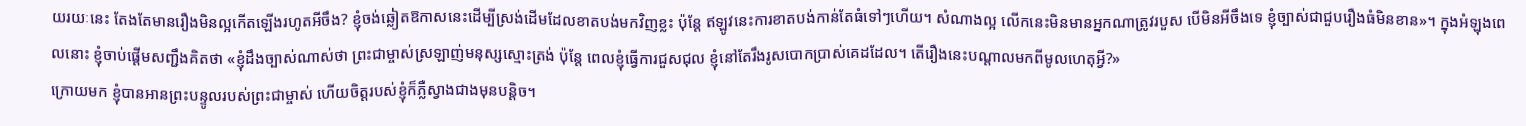យរយៈនេះ តែងតែមានរឿងមិនល្អកើតឡើងរហូតអីចឹង? ខ្ញុំចង់ឆ្លៀតឱកាសនេះដើម្បីស្រង់ដើមដែលខាតបង់មកវិញខ្លះ ប៉ុន្តែ ឥឡូវនេះការខាតបង់កាន់តែធំទៅៗហើយ។ សំណាងល្អ លើកនេះមិនមានអ្នកណាត្រូវរបួស បើមិនអីចឹងទេ ខ្ញុំច្បាស់ជាជួបរឿងធំមិនខាន»។ ក្នុងអំឡុងពេលនោះ ខ្ញុំចាប់ផ្តើមសញ្ជឹងគិតថា «ខ្ញុំដឹងច្បាស់ណាស់ថា ព្រះជាម្ចាស់ស្រឡាញ់មនុស្សស្មោះត្រង់ ប៉ុន្តែ ពេលខ្ញុំធ្វើការជួសជុល ខ្ញុំនៅតែរឹងរូសបោកប្រាស់គេដដែល។ តើរឿងនេះបណ្តាលមកពីមូលហេតុអ្វី?»
ក្រោយមក ខ្ញុំបានអានព្រះបន្ទូលរបស់ព្រះជាម្ចាស់ ហើយចិត្តរបស់ខ្ញុំក៏ភ្លឺស្វាងជាងមុនបន្តិច។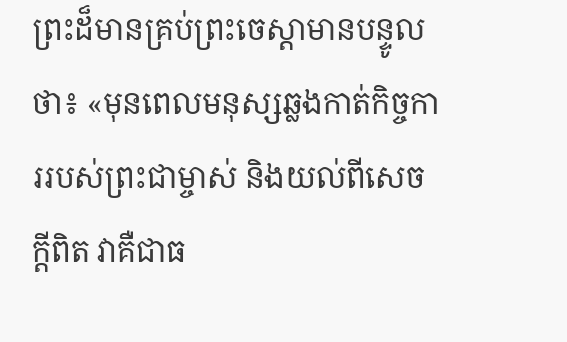ព្រះដ៏មានគ្រប់ព្រះចេស្ដាមានបន្ទូលថា៖ «មុនពេលមនុស្សឆ្លងកាត់កិច្ចការរបស់ព្រះជាម្ចាស់ និងយល់ពីសេចក្ដីពិត វាគឺជាធ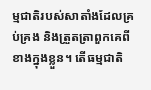ម្មជាតិរបស់សាតាំងដែលគ្រប់គ្រង និងត្រួតត្រាពួកគេពីខាងក្នុងខ្លួន។ តើធម្មជាតិ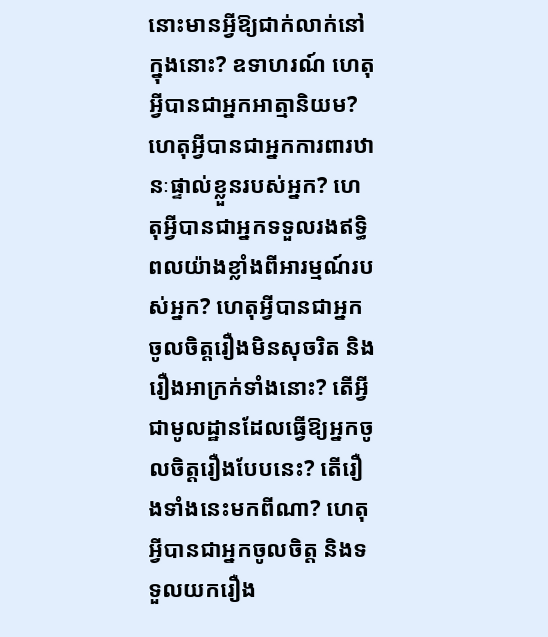នោះមានអ្វីឱ្យជាក់លាក់នៅក្នុងនោះ? ឧទាហរណ៍ ហេតុអ្វីបានជាអ្នកអាត្មានិយម? ហេតុអ្វីបានជាអ្នកការពារឋានៈផ្ទាល់ខ្លួនរបស់អ្នក? ហេតុអ្វីបានជាអ្នកទទួលរងឥទ្ធិពលយ៉ាងខ្លាំងពីអារម្មណ៍របស់អ្នក? ហេតុអ្វីបានជាអ្នកចូលចិត្តរឿងមិនសុចរិត និងរឿងអាក្រក់ទាំងនោះ? តើអ្វីជាមូលដ្ឋានដែលធ្វើឱ្យអ្នកចូលចិត្តរឿងបែបនេះ? តើរឿងទាំងនេះមកពីណា? ហេតុអ្វីបានជាអ្នកចូលចិត្ត និងទទួលយករឿង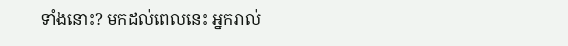ទាំងនោះ? មកដល់ពេលនេះ អ្នករាល់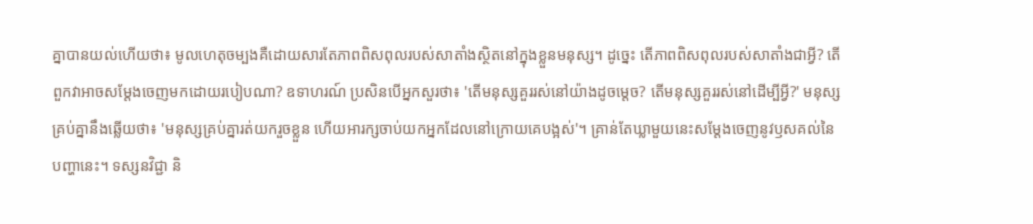គ្នាបានយល់ហើយថា៖ មូលហេតុចម្បងគឺដោយសារតែភាពពិសពុលរបស់សាតាំងស្ថិតនៅក្នុងខ្លួនមនុស្ស។ ដូច្នេះ តើភាពពិសពុលរបស់សាតាំងជាអ្វី? តើពួកវាអាចសម្ដែងចេញមកដោយរបៀបណា? ឧទាហរណ៍ ប្រសិនបើអ្នកសួរថា៖ 'តើមនុស្សគួររស់នៅយ៉ាងដូចម្ដេច? តើមនុស្សគួររស់នៅដើម្បីអ្វី?' មនុស្សគ្រប់គ្នានឹងឆ្លើយថា៖ 'មនុស្សគ្រប់គ្នារត់យករួចខ្លួន ហើយអារក្សចាប់យកអ្នកដែលនៅក្រោយគេបង្អស់'។ គ្រាន់តែឃ្លាមួយនេះសម្ដែងចេញនូវឫសគល់នៃបញ្ហានេះ។ ទស្សនវិជ្ជា និ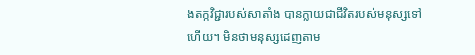ងតក្កវិជ្ជារបស់សាតាំង បានក្លាយជាជីវិតរបស់មនុស្សទៅហើយ។ មិនថាមនុស្សដេញតាម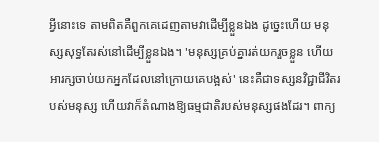អ្វីនោះទេ តាមពិតគឺពួកគេដេញតាមវាដើម្បីខ្លួនឯង ដូច្នេះហើយ មនុស្សសុទ្ធតែរស់នៅដើម្បីខ្លួនឯង។ 'មនុស្សគ្រប់គ្នារត់យករួចខ្លួន ហើយអារក្សចាប់យកអ្នកដែលនៅក្រោយគេបង្អស់' នេះគឺជាទស្សនវិជ្ជាជីវិតរបស់មនុស្ស ហើយវាក៏តំណាងឱ្យធម្មជាតិរបស់មនុស្សផងដែរ។ ពាក្យ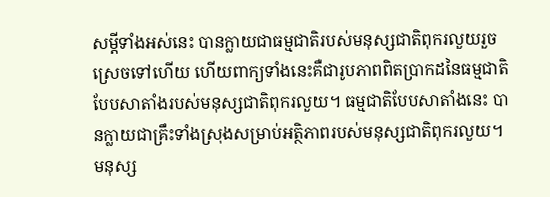សម្ដីទាំងអស់នេះ បានក្លាយជាធម្មជាតិរបស់មនុស្សជាតិពុករលួយរួចស្រេចទៅហើយ ហើយពាក្យទាំងនេះគឺជារូបភាពពិតប្រាកដនៃធម្មជាតិបែបសាតាំងរបស់មនុស្សជាតិពុករលួយ។ ធម្មជាតិបែបសាតាំងនេះ បានក្លាយជាគ្រឹះទាំងស្រុងសម្រាប់អត្ថិភាពរបស់មនុស្សជាតិពុករលួយ។ មនុស្ស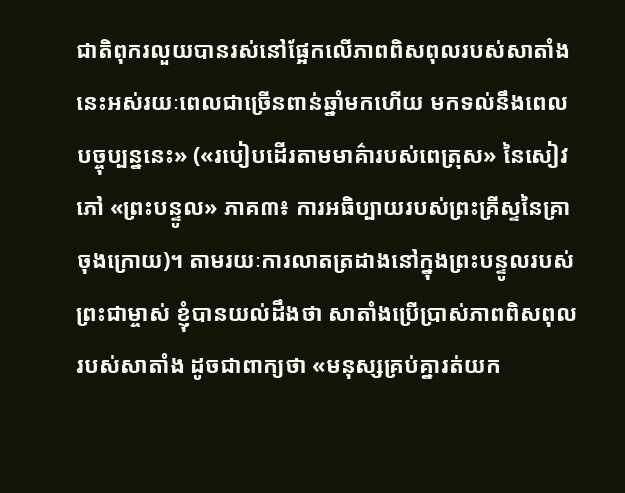ជាតិពុករលួយបានរស់នៅផ្អែកលើភាពពិសពុលរបស់សាតាំងនេះអស់រយៈពេលជាច្រើនពាន់ឆ្នាំមកហើយ មកទល់នឹងពេលបច្ចុប្បន្ននេះ» («របៀបដើរតាមមាគ៌ារបស់ពេត្រុស» នៃសៀវភៅ «ព្រះបន្ទូល» ភាគ៣៖ ការអធិប្បាយរបស់ព្រះគ្រីស្ទនៃគ្រាចុងក្រោយ)។ តាមរយៈការលាតត្រដាងនៅក្នុងព្រះបន្ទូលរបស់ព្រះជាម្ចាស់ ខ្ញុំបានយល់ដឹងថា សាតាំងប្រើប្រាស់ភាពពិសពុលរបស់សាតាំង ដូចជាពាក្យថា «មនុស្សគ្រប់គ្នារត់យក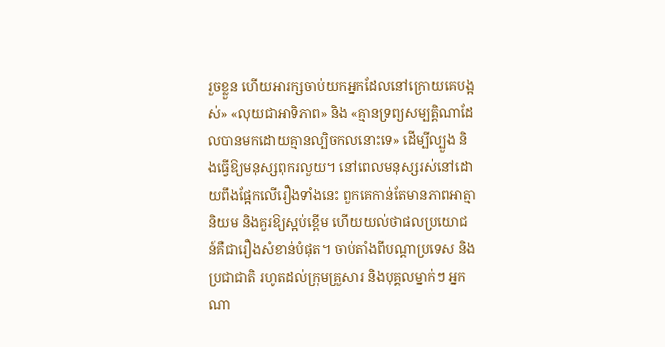រួចខ្លួន ហើយអារក្សចាប់យកអ្នកដែលនៅក្រោយគេបង្អស់» «លុយជាអាទិភាព» និង «គ្មានទ្រព្យសម្បត្តិណាដែលបានមកដោយគ្មានល្បិចកលនោះទេ» ដើម្បីល្បួង និងធ្វើឱ្យមនុស្សពុករលួយ។ នៅពេលមនុស្សរស់នៅដោយពឹងផ្អែកលើរឿងទាំងនេះ ពួកគេកាន់តែមានភាពអាត្មានិយម និងគួរឱ្យស្អប់ខ្ពើម ហើយយល់ថាផលប្រយោជន៍គឺជារឿងសំខាន់បំផុត។ ចាប់តាំងពីបណ្តាប្រទេស និងប្រជាជាតិ រហូតដល់ក្រុមគ្រួសារ និងបុគ្គលម្នាក់ៗ អ្នកណា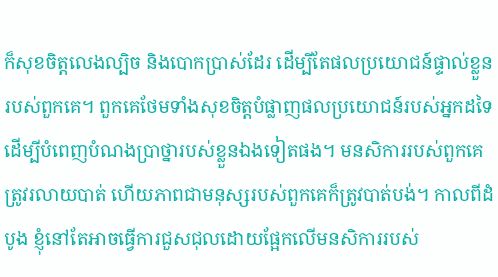ក៏សុខចិត្តលេងល្បិច និងបោកប្រាស់ដែរ ដើម្បីតែផលប្រយោជន៍ផ្ទាល់ខ្លួនរបស់ពួកគេ។ ពួកគេថែមទាំងសុខចិត្តបំផ្លាញផលប្រយោជន៍របស់អ្នកដទៃ ដើម្បីបំពេញបំណងប្រាថ្នារបស់ខ្លួនឯងទៀតផង។ មនសិការរបស់ពួកគេត្រូវរលាយបាត់ ហើយភាពជាមនុស្សរបស់ពួកគេក៏ត្រូវបាត់បង់។ កាលពីដំបូង ខ្ញុំនៅតែអាចធ្វើការជួសជុលដោយផ្អែកលើមនសិការរបស់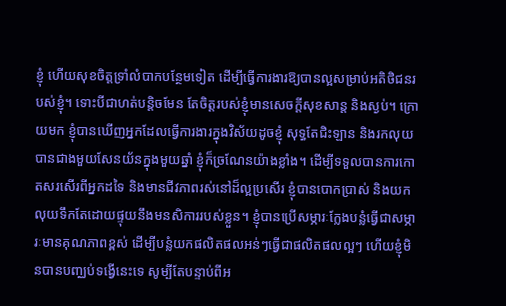ខ្ញុំ ហើយសុខចិត្តទ្រាំលំបាកបន្ថែមទៀត ដើម្បីធ្វើការងារឱ្យបានល្អសម្រាប់អតិថិជនរបស់ខ្ញុំ។ ទោះបីជាហត់បន្តិចមែន តែចិត្តរបស់ខ្ញុំមានសេចក្តីសុខសាន្ត និងស្ងប់។ ក្រោយមក ខ្ញុំបានឃើញអ្នកដែលធ្វើការងារក្នុងវិស័យដូចខ្ញុំ សុទ្ធតែជិះឡាន និងរកលុយបានជាងមួយសែនយ័នក្នុងមួយឆ្នាំ ខ្ញុំក៏ច្រណែនយ៉ាងខ្លាំង។ ដើម្បីទទួលបានការកោតសរសើរពីអ្នកដទៃ និងមានជីវភាពរស់នៅដ៏ល្អប្រសើរ ខ្ញុំបានបោកប្រាស់ និងយកលុយទឹកតែដោយផ្ទុយនឹងមនសិការរបស់ខ្លួន។ ខ្ញុំបានប្រើសម្ភារៈក្លែងបន្លំធ្វើជាសម្ភារៈមានគុណភាពខ្ពស់ ដើម្បីបន្លំយកផលិតផលអន់ៗធ្វើជាផលិតផលល្អៗ ហើយខ្ញុំមិនបានបញ្ឈប់ទង្វើនេះទេ សូម្បីតែបន្ទាប់ពីអ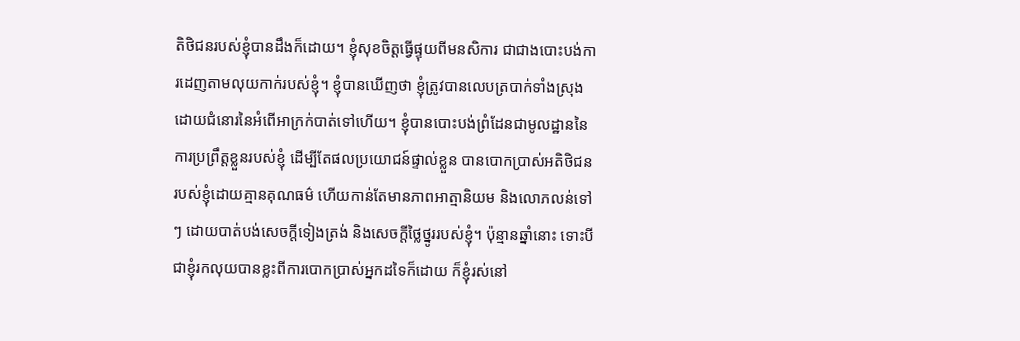តិថិជនរបស់ខ្ញុំបានដឹងក៏ដោយ។ ខ្ញុំសុខចិត្តធ្វើផ្ទុយពីមនសិការ ជាជាងបោះបង់ការដេញតាមលុយកាក់របស់ខ្ញុំ។ ខ្ញុំបានឃើញថា ខ្ញុំត្រូវបានលេបត្របាក់ទាំងស្រុងដោយជំនោរនៃអំពើអាក្រក់បាត់ទៅហើយ។ ខ្ញុំបានបោះបង់ព្រំដែនជាមូលដ្ឋាននៃការប្រព្រឹត្តខ្លួនរបស់ខ្ញុំ ដើម្បីតែផលប្រយោជន៍ផ្ទាល់ខ្លួន បានបោកប្រាស់អតិថិជនរបស់ខ្ញុំដោយគ្មានគុណធម៌ ហើយកាន់តែមានភាពអាត្មានិយម និងលោភលន់ទៅៗ ដោយបាត់បង់សេចក្ដីទៀងត្រង់ និងសេចក្តីថ្លៃថ្នូររបស់ខ្ញុំ។ ប៉ុន្មានឆ្នាំនោះ ទោះបីជាខ្ញុំរកលុយបានខ្លះពីការបោកប្រាស់អ្នកដទៃក៏ដោយ ក៏ខ្ញុំរស់នៅ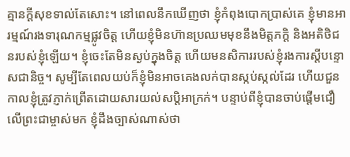គ្មានក្តីសុខទាល់តែសោះ។ នៅពេលនឹកឃើញថា ខ្ញុំកំពុងបោកប្រាស់គេ ខ្ញុំមានអារម្មណ៍រងទារុណកម្មផ្លូវចិត្ត ហើយខ្ញុំមិនហ៊ានប្រឈមមុខនឹងមិត្តភក្តិ និងអតិថិជនរបស់ខ្ញុំឡើយ។ ខ្ញុំចេះតែមិនស្ងប់ក្នុងចិត្ត ហើយមនសិការរបស់ខ្ញុំរងការស្តីបន្ទោសជានិច្ច។ សូម្បីតែពេលយប់ក៏ខ្ញុំមិនអាចគេងលក់បានស្កប់ស្កល់ដែរ ហើយជួនកាលខ្ញុំត្រូវភ្ញាក់ព្រើតដោយសារយល់សប្តិអាក្រក់។ បន្ទាប់ពីខ្ញុំបានចាប់ផ្តើមជឿលើព្រះជាម្ចាស់មក ខ្ញុំដឹងច្បាស់ណាស់ថា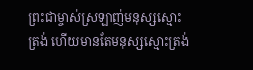ព្រះជាម្ចាស់ស្រឡាញ់មនុស្សស្មោះត្រង់ ហើយមានតែមនុស្សស្មោះត្រង់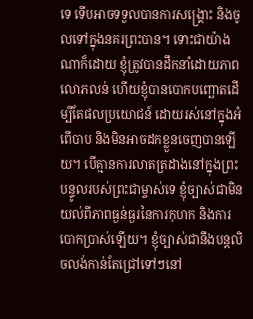ទេ ទើបអាចទទួលបានការសង្គ្រោះ និងចូលទៅក្នុងនគរព្រះបាន។ ទោះជាយ៉ាងណាក៏ដោយ ខ្ញុំត្រូវបានដឹកនាំដោយភាពលោភលន់ ហើយខ្ញុំបានបោកបញ្ឆោតដើម្បីតែផលប្រយោជន៍ ដោយរស់នៅក្នុងអំពើបាប និងមិនអាចដកខ្លួនចេញបានឡើយ។ បើគ្មានការលាតត្រដាងនៅក្នុងព្រះបន្ទូលរបស់ព្រះជាម្ចាស់ទេ ខ្ញុំច្បាស់ជាមិនយល់ពីភាពធ្ងន់ធ្ងរនៃការកុហក និងការបោកប្រាស់ឡើយ។ ខ្ញុំច្បាស់ជានឹងបន្តលិចលង់កាន់តែជ្រៅទៅៗនៅ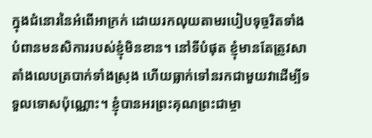ក្នុងជំនោរនៃអំពើអាក្រក់ ដោយរកលុយតាមរបៀបទុច្ចរិតទាំងបំពានមនសិការរបស់ខ្ញុំមិនខាន។ នៅទីបំផុត ខ្ញុំមានតែត្រូវសាតាំងលេបត្របាក់ទាំងស្រុង ហើយធ្លាក់ទៅនរកជាមួយវាដើម្បីទទួលទោសប៉ុណ្ណោះ។ ខ្ញុំបានអរព្រះគុណព្រះជាម្ចា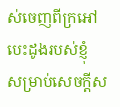ស់ចេញពីក្រអៅបេះដូងរបស់ខ្ញុំ សម្រាប់សេចក្តីស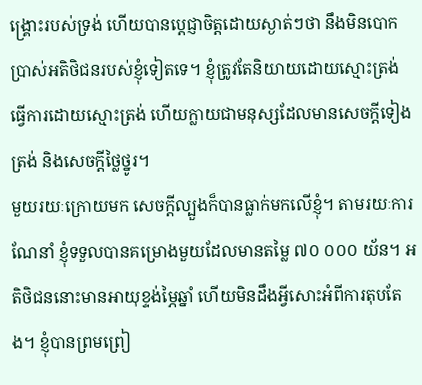ង្គ្រោះរបស់ទ្រង់ ហើយបានប្តេជ្ញាចិត្តដោយស្ងាត់ៗថា នឹងមិនបោកប្រាស់អតិថិជនរបស់ខ្ញុំទៀតទេ។ ខ្ញុំត្រូវតែនិយាយដោយស្មោះត្រង់ ធ្វើការដោយស្មោះត្រង់ ហើយក្លាយជាមនុស្សដែលមានសេចក្ដីទៀងត្រង់ និងសេចក្តីថ្លៃថ្នូរ។
មួយរយៈក្រោយមក សេចក្តីល្បួងក៏បានធ្លាក់មកលើខ្ញុំ។ តាមរយៈការណែនាំ ខ្ញុំទទួលបានគម្រោងមួយដែលមានតម្លៃ ៧០ ០០០ យ័ន។ អតិថិជននោះមានអាយុខ្ទង់ម្ភៃឆ្នាំ ហើយមិនដឹងអ្វីសោះអំពីការតុបតែង។ ខ្ញុំបានព្រមព្រៀ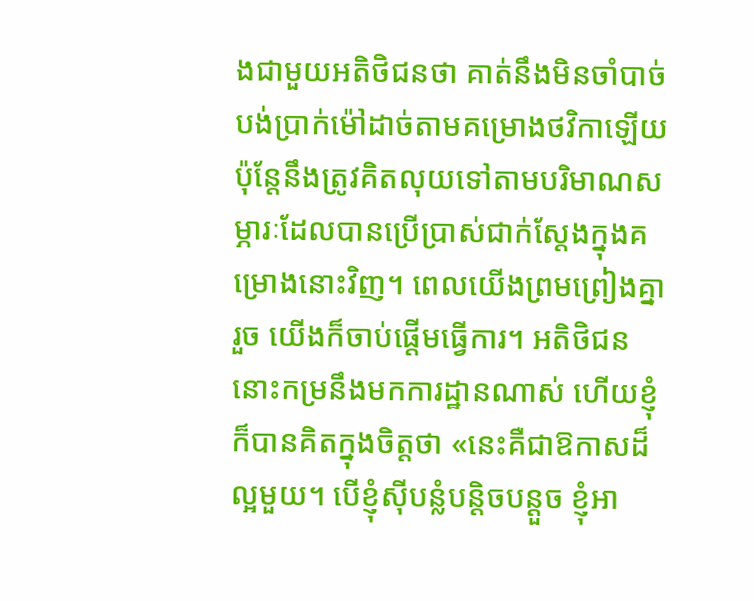ងជាមួយអតិថិជនថា គាត់នឹងមិនចាំបាច់បង់ប្រាក់ម៉ៅដាច់តាមគម្រោងថវិកាឡើយ ប៉ុន្តែនឹងត្រូវគិតលុយទៅតាមបរិមាណសម្ភារៈដែលបានប្រើប្រាស់ជាក់ស្តែងក្នុងគម្រោងនោះវិញ។ ពេលយើងព្រមព្រៀងគ្នារួច យើងក៏ចាប់ផ្តើមធ្វើការ។ អតិថិជននោះកម្រនឹងមកការដ្ឋានណាស់ ហើយខ្ញុំក៏បានគិតក្នុងចិត្តថា «នេះគឺជាឱកាសដ៏ល្អមួយ។ បើខ្ញុំស៊ីបន្លំបន្តិចបន្តួច ខ្ញុំអា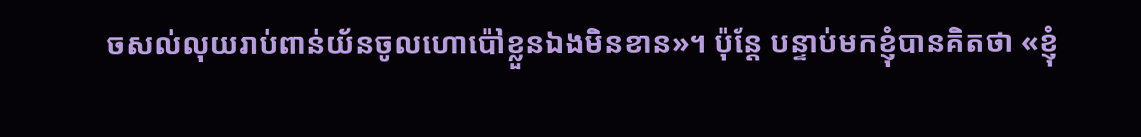ចសល់លុយរាប់ពាន់យ័នចូលហោប៉ៅខ្លួនឯងមិនខាន»។ ប៉ុន្តែ បន្ទាប់មកខ្ញុំបានគិតថា «ខ្ញុំ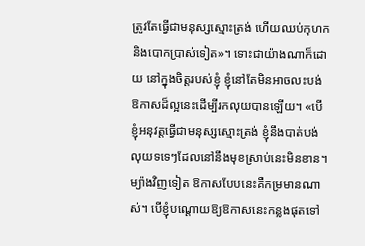ត្រូវតែធ្វើជាមនុស្សស្មោះត្រង់ ហើយឈប់កុហក និងបោកប្រាស់ទៀត»។ ទោះជាយ៉ាងណាក៏ដោយ នៅក្នុងចិត្តរបស់ខ្ញុំ ខ្ញុំនៅតែមិនអាចលះបង់ឱកាសដ៏ល្អនេះដើម្បីរកលុយបានឡើយ។ «បើខ្ញុំអនុវត្តធ្វើជាមនុស្សស្មោះត្រង់ ខ្ញុំនឹងបាត់បង់លុយទទេៗដែលនៅនឹងមុខស្រាប់នេះមិនខាន។ ម្យ៉ាងវិញទៀត ឱកាសបែបនេះគឺកម្រមានណាស់។ បើខ្ញុំបណ្តោយឱ្យឱកាសនេះកន្លងផុតទៅ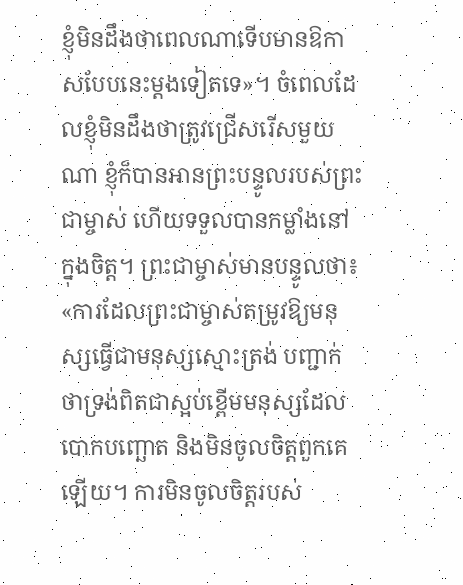ខ្ញុំមិនដឹងថាពេលណាទើបមានឱកាសបែបនេះម្តងទៀតទេ»។ ចំពេលដែលខ្ញុំមិនដឹងថាត្រូវជ្រើសរើសមួយណា ខ្ញុំក៏បានអានព្រះបន្ទូលរបស់ព្រះជាម្ចាស់ ហើយទទួលបានកម្លាំងនៅក្នុងចិត្ត។ ព្រះជាម្ចាស់មានបន្ទូលថា៖ «ការដែលព្រះជាម្ចាស់តម្រូវឱ្យមនុស្សធ្វើជាមនុស្សស្មោះត្រង់ បញ្ជាក់ថាទ្រង់ពិតជាស្អប់ខ្ពើមមនុស្សដែលបោកបញ្ឆោត និងមិនចូលចិត្តពួកគេឡើយ។ ការមិនចូលចិត្តរបស់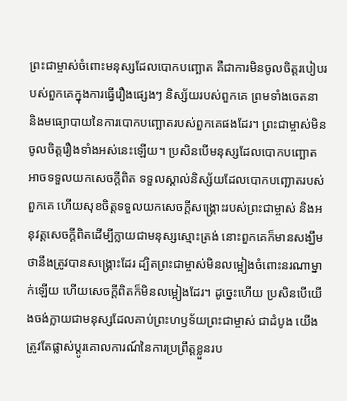ព្រះជាម្ចាស់ចំពោះមនុស្សដែលបោកបញ្ឆោត គឺជាការមិនចូលចិត្តរបៀបរបស់ពួកគេក្នុងការធ្វើរឿងផ្សេងៗ និស្ស័យរបស់ពួកគេ ព្រមទាំងចេតនា និងមធ្យោបាយនៃការបោកបញ្ឆោតរបស់ពួកគេផងដែរ។ ព្រះជាម្ចាស់មិនចូលចិត្តរឿងទាំងអស់នេះឡើយ។ ប្រសិនបើមនុស្សដែលបោកបញ្ឆោតអាចទទួលយកសេចក្ដីពិត ទទួលស្គាល់និស្ស័យដែលបោកបញ្ឆោតរបស់ពួកគេ ហើយសុខចិត្តទទួលយកសេចក្ដីសង្គ្រោះរបស់ព្រះជាម្ចាស់ និងអនុវត្តសេចក្ដីពិតដើម្បីក្លាយជាមនុស្សស្មោះត្រង់ នោះពួកគេក៏មានសង្ឃឹមថានឹងត្រូវបានសង្គ្រោះដែរ ដ្បិតព្រះជាម្ចាស់មិនលម្អៀងចំពោះនរណាម្នាក់ឡើយ ហើយសេចក្ដីពិតក៏មិនលម្អៀងដែរ។ ដូច្នេះហើយ ប្រសិនបើយើងចង់ក្លាយជាមនុស្សដែលគាប់ព្រះហឫទ័យព្រះជាម្ចាស់ ជាដំបូង យើងត្រូវតែផ្លាស់ប្ដូរគោលការណ៍នៃការប្រព្រឹត្តខ្លួនរប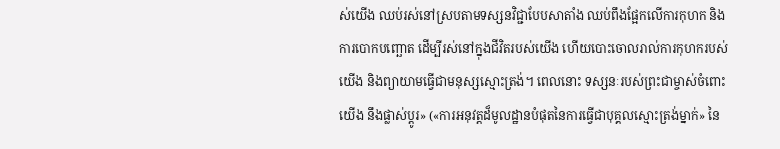ស់យើង ឈប់រស់នៅស្របតាមទស្សនវិជ្ជាបែបសាតាំង ឈប់ពឹងផ្អែកលើការកុហក និងការបោកបញ្ឆោត ដើម្បីរស់នៅក្នុងជីវិតរបស់យើង ហើយបោះចោលរាល់ការកុហករបស់យើង និងព្យាយាមធ្វើជាមនុស្សស្មោះត្រង់។ ពេលនោះ ទស្សនៈរបស់ព្រះជាម្ចាស់ចំពោះយើង នឹងផ្លាស់ប្ដូរ» («ការអនុវត្តដ៏មូលដ្ឋានបំផុតនៃការធ្វើជាបុគ្គលស្មោះត្រង់ម្នាក់» នៃ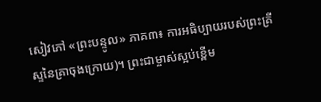សៀវភៅ «ព្រះបន្ទូល» ភាគ៣៖ ការអធិប្បាយរបស់ព្រះគ្រីស្ទនៃគ្រាចុងក្រោយ)។ ព្រះជាម្ចាស់ស្អប់ខ្ពើម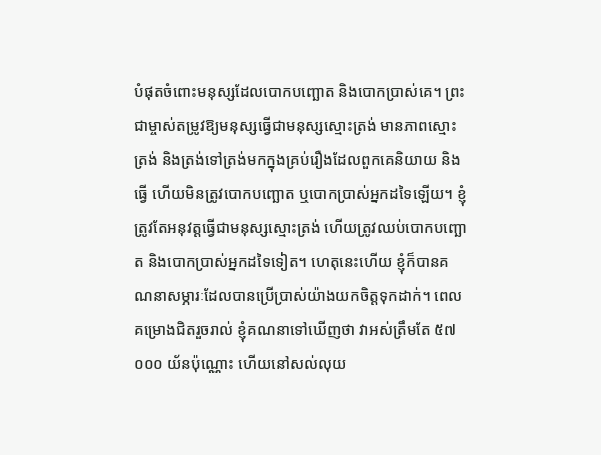បំផុតចំពោះមនុស្សដែលបោកបញ្ឆោត និងបោកប្រាស់គេ។ ព្រះជាម្ចាស់តម្រូវឱ្យមនុស្សធ្វើជាមនុស្សស្មោះត្រង់ មានភាពស្មោះត្រង់ និងត្រង់ទៅត្រង់មកក្នុងគ្រប់រឿងដែលពួកគេនិយាយ និងធ្វើ ហើយមិនត្រូវបោកបញ្ឆោត ឬបោកប្រាស់អ្នកដទៃឡើយ។ ខ្ញុំត្រូវតែអនុវត្តធ្វើជាមនុស្សស្មោះត្រង់ ហើយត្រូវឈប់បោកបញ្ឆោត និងបោកប្រាស់អ្នកដទៃទៀត។ ហេតុនេះហើយ ខ្ញុំក៏បានគណនាសម្ភារៈដែលបានប្រើប្រាស់យ៉ាងយកចិត្តទុកដាក់។ ពេលគម្រោងជិតរួចរាល់ ខ្ញុំគណនាទៅឃើញថា វាអស់ត្រឹមតែ ៥៧ ០០០ យ័នប៉ុណ្ណោះ ហើយនៅសល់លុយ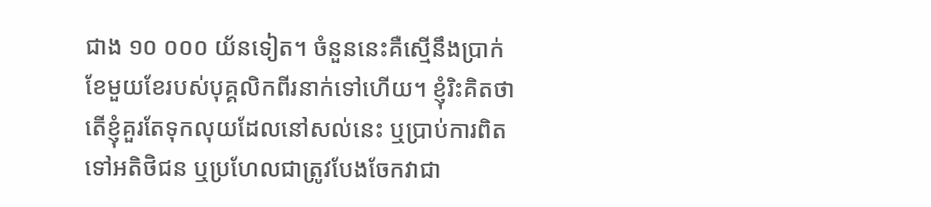ជាង ១០ ០០០ យ័នទៀត។ ចំនួននេះគឺស្មើនឹងប្រាក់ខែមួយខែរបស់បុគ្គលិកពីរនាក់ទៅហើយ។ ខ្ញុំរិះគិតថា តើខ្ញុំគួរតែទុកលុយដែលនៅសល់នេះ ឬប្រាប់ការពិតទៅអតិថិជន ឬប្រហែលជាត្រូវបែងចែកវាជា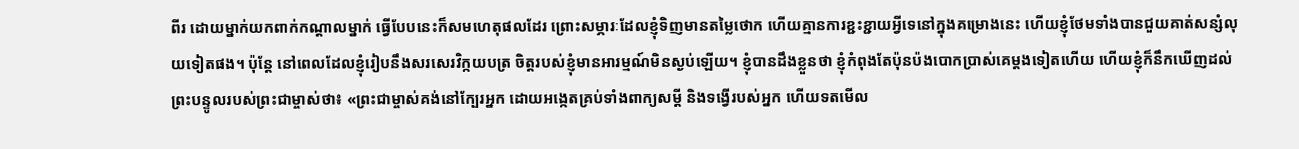ពីរ ដោយម្នាក់យកពាក់កណ្តាលម្នាក់ ធ្វើបែបនេះក៏សមហេតុផលដែរ ព្រោះសម្ភារៈដែលខ្ញុំទិញមានតម្លៃថោក ហើយគ្មានការខ្ជះខ្ជាយអ្វីទេនៅក្នុងគម្រោងនេះ ហើយខ្ញុំថែមទាំងបានជួយគាត់សន្សំលុយទៀតផង។ ប៉ុន្តែ នៅពេលដែលខ្ញុំរៀបនឹងសរសេរវិក្កយបត្រ ចិត្តរបស់ខ្ញុំមានអារម្មណ៍មិនស្ងប់ឡើយ។ ខ្ញុំបានដឹងខ្លួនថា ខ្ញុំកំពុងតែប៉ុនប៉ងបោកប្រាស់គេម្តងទៀតហើយ ហើយខ្ញុំក៏នឹកឃើញដល់ព្រះបន្ទូលរបស់ព្រះជាម្ចាស់ថា៖ «ព្រះជាម្ចាស់គង់នៅក្បែរអ្នក ដោយអង្កេតគ្រប់ទាំងពាក្យសម្ដី និងទង្វើរបស់អ្នក ហើយទតមើល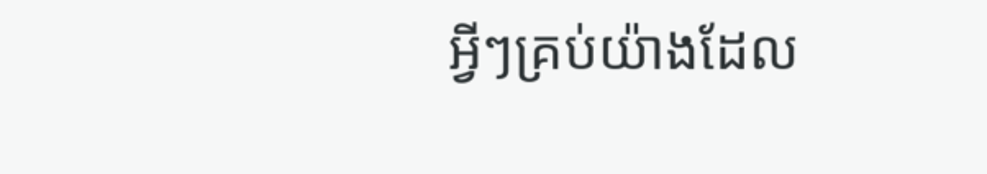អ្វីៗគ្រប់យ៉ាងដែល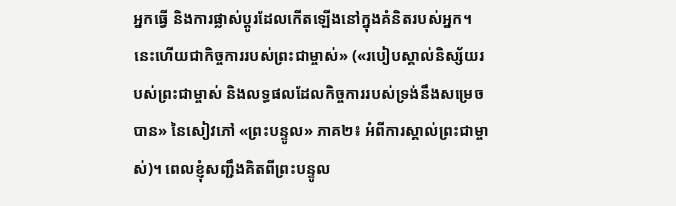អ្នកធ្វើ និងការផ្លាស់ប្ដូរដែលកើតឡើងនៅក្នុងគំនិតរបស់អ្នក។ នេះហើយជាកិច្ចការរបស់ព្រះជាម្ចាស់» («របៀបស្គាល់និស្ស័យរបស់ព្រះជាម្ចាស់ និងលទ្ធផលដែលកិច្ចការរបស់ទ្រង់នឹងសម្រេចបាន» នៃសៀវភៅ «ព្រះបន្ទូល» ភាគ២៖ អំពីការស្គាល់ព្រះជាម្ចាស់)។ ពេលខ្ញុំសញ្ជឹងគិតពីព្រះបន្ទូល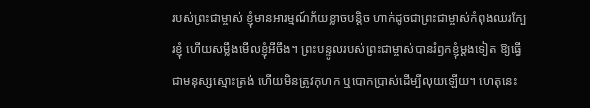របស់ព្រះជាម្ចាស់ ខ្ញុំមានអារម្មណ៍ភ័យខ្លាចបន្តិច ហាក់ដូចជាព្រះជាម្ចាស់កំពុងឈរក្បែរខ្ញុំ ហើយសម្លឹងមើលខ្ញុំអីចឹង។ ព្រះបន្ទូលរបស់ព្រះជាម្ចាស់បានរំឭកខ្ញុំម្តងទៀត ឱ្យធ្វើជាមនុស្សស្មោះត្រង់ ហើយមិនត្រូវកុហក ឬបោកប្រាស់ដើម្បីលុយឡើយ។ ហេតុនេះ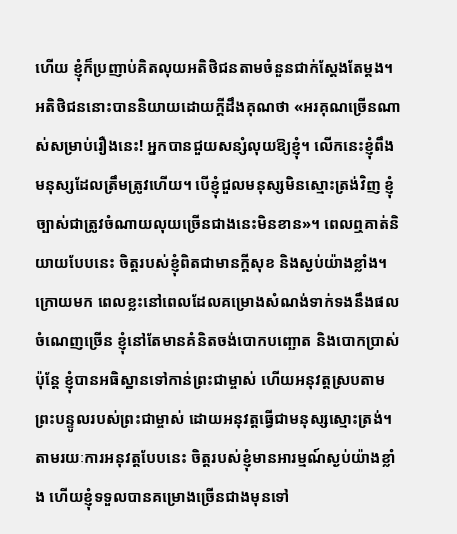ហើយ ខ្ញុំក៏ប្រញាប់គិតលុយអតិថិជនតាមចំនួនជាក់ស្តែងតែម្តង។ អតិថិជននោះបាននិយាយដោយក្តីដឹងគុណថា «អរគុណច្រើនណាស់សម្រាប់រឿងនេះ! អ្នកបានជួយសន្សំលុយឱ្យខ្ញុំ។ លើកនេះខ្ញុំពឹងមនុស្សដែលត្រឹមត្រូវហើយ។ បើខ្ញុំជួលមនុស្សមិនស្មោះត្រង់វិញ ខ្ញុំច្បាស់ជាត្រូវចំណាយលុយច្រើនជាងនេះមិនខាន»។ ពេលឮគាត់និយាយបែបនេះ ចិត្តរបស់ខ្ញុំពិតជាមានក្តីសុខ និងស្ងប់យ៉ាងខ្លាំង។
ក្រោយមក ពេលខ្លះនៅពេលដែលគម្រោងសំណង់ទាក់ទងនឹងផលចំណេញច្រើន ខ្ញុំនៅតែមានគំនិតចង់បោកបញ្ឆោត និងបោកប្រាស់ ប៉ុន្តែ ខ្ញុំបានអធិស្ឋានទៅកាន់ព្រះជាម្ចាស់ ហើយអនុវត្តស្របតាមព្រះបន្ទូលរបស់ព្រះជាម្ចាស់ ដោយអនុវត្តធ្វើជាមនុស្សស្មោះត្រង់។ តាមរយៈការអនុវត្តបែបនេះ ចិត្តរបស់ខ្ញុំមានអារម្មណ៍ស្ងប់យ៉ាងខ្លាំង ហើយខ្ញុំទទួលបានគម្រោងច្រើនជាងមុនទៅ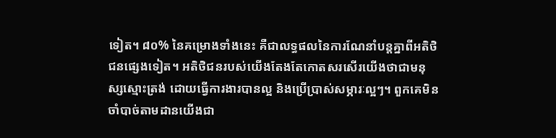ទៀត។ ៨០% នៃគម្រោងទាំងនេះ គឺជាលទ្ធផលនៃការណែនាំបន្តគ្នាពីអតិថិជនផ្សេងទៀត។ អតិថិជនរបស់យើងតែងតែកោតសរសើរយើងថាជាមនុស្សស្មោះត្រង់ ដោយធ្វើការងារបានល្អ និងប្រើប្រាស់សម្ភារៈល្អៗ។ ពួកគេមិនចាំបាច់តាមដានយើងជា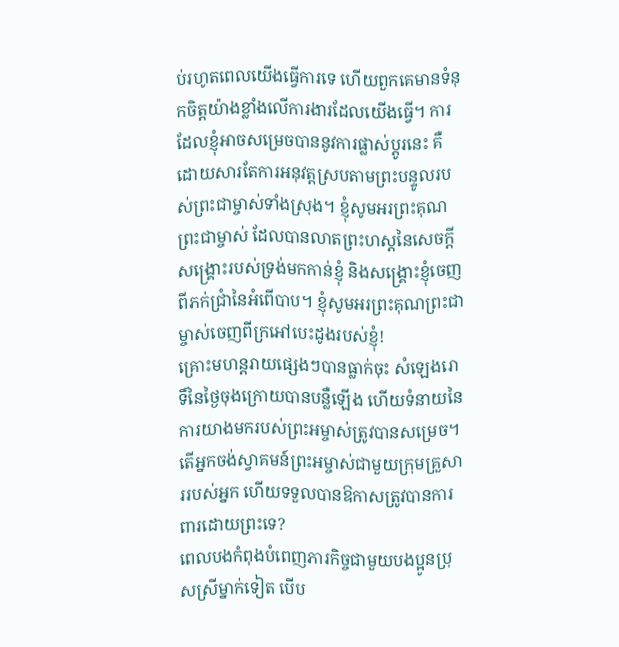ប់រហូតពេលយើងធ្វើការទេ ហើយពួកគេមានទំនុកចិត្តយ៉ាងខ្លាំងលើការងារដែលយើងធ្វើ។ ការដែលខ្ញុំអាចសម្រេចបាននូវការផ្លាស់ប្តូរនេះ គឺដោយសារតែការអនុវត្តស្របតាមព្រះបន្ទូលរបស់ព្រះជាម្ចាស់ទាំងស្រុង។ ខ្ញុំសូមអរព្រះគុណព្រះជាម្ចាស់ ដែលបានលាតព្រះហស្តនៃសេចក្តីសង្គ្រោះរបស់ទ្រង់មកកាន់ខ្ញុំ និងសង្គ្រោះខ្ញុំចេញពីភក់ជ្រាំនៃអំពើបាប។ ខ្ញុំសូមអរព្រះគុណព្រះជាម្ចាស់ចេញពីក្រអៅបេះដូងរបស់ខ្ញុំ!
គ្រោះមហន្តរាយផ្សេងៗបានធ្លាក់ចុះ សំឡេងរោទិ៍នៃថ្ងៃចុងក្រោយបានបន្លឺឡើង ហើយទំនាយនៃការយាងមករបស់ព្រះអម្ចាស់ត្រូវបានសម្រេច។ តើអ្នកចង់ស្វាគមន៍ព្រះអម្ចាស់ជាមួយក្រុមគ្រួសាររបស់អ្នក ហើយទទួលបានឱកាសត្រូវបានការពារដោយព្រះទេ?
ពេលបងកំពុងបំពេញភារកិច្ចជាមួយបងប្អូនប្រុសស្រីម្នាក់ទៀត បើប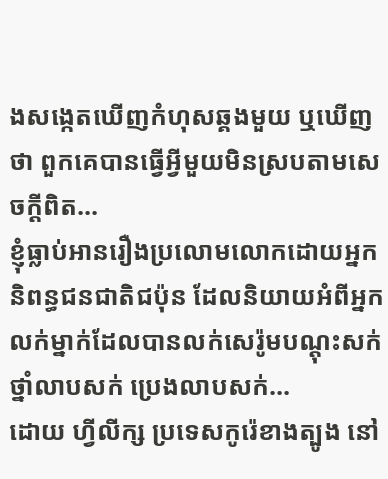ងសង្កេតឃើញកំហុសឆ្គងមួយ ឬឃើញថា ពួកគេបានធ្វើអ្វីមួយមិនស្របតាមសេចក្តីពិត...
ខ្ញុំធ្លាប់អានរឿងប្រលោមលោកដោយអ្នកនិពន្ធជនជាតិជប៉ុន ដែលនិយាយអំពីអ្នកលក់ម្នាក់ដែលបានលក់សេរ៉ូមបណ្ដុះសក់ ថ្នាំលាបសក់ ប្រេងលាបសក់...
ដោយ ហ្វីលីក្ស ប្រទេសកូរ៉េខាងត្បូង នៅ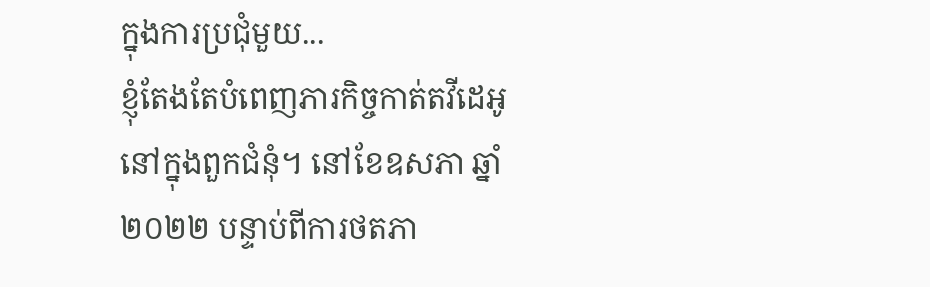ក្នុងការប្រជុំមួយ...
ខ្ញុំតែងតែបំពេញភារកិច្ចកាត់តវីដេអូនៅក្នុងពួកជំនុំ។ នៅខែឧសភា ឆ្នាំ ២០២២ បន្ទាប់ពីការថតភា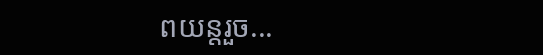ពយន្តរួច...